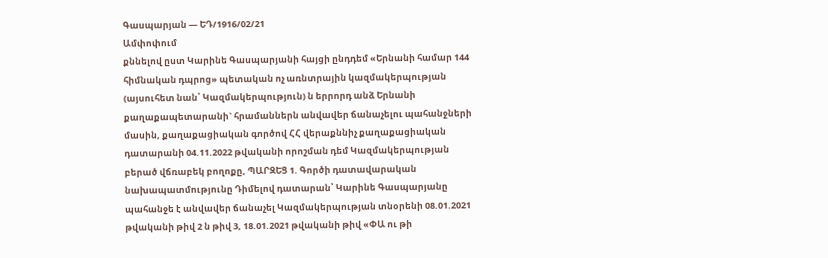Գասպարյան — ԵԴ/1916/02/21
Ամփոփում
քննելով ըստ Կարինե Գասպարյանի հայցի ընդդեմ «Երնանի համար 144 հիմնական դպրոց» պետական ոչ առնտրային կազմակերպության (այսուհետ նան՝ Կազմակերպություն) ն երրորդ անձ Երնանի քաղաքապետարանի` հրամաններն անվավեր ճանաչելու պահանջների մասին, քաղաքացիական գործով ՀՀ վերաքննիչ քաղաքացիական դատարանի 04.11.2022 թվականի որոշման դեմ Կազմակերպության բերած վճռաբեկ բողոքը, ՊԱՐԶԵՑ 1. Գործի դատավարական նախապատմությունը Դիմելով դատարան՝ Կարինե Գասպարյանը պահանջե է անվավեր ճանաչել Կազմակերպության տնօրենի 08.01.2021 թվականի թիվ 2 ն թիվ 3, 18.01.2021 թվականի թիվ «ՓԱ ու թի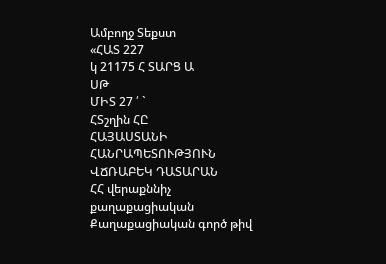Ամբողջ Տեքստ
«ՀԱՏ 227
կ 21175 Հ ՏԱՐՑ Ա
ՍԹ
ՄԻՏ 27 ՛ `
ՀՏշղին ՀԸ
ՀԱՅԱՍՏԱՆԻ ՀԱՆՐԱՊԵՏՈՒԹՅՈՒՆ
ՎՃՌԱԲԵԿ ԴԱՏԱՐԱՆ
ՀՀ վերաքննիչ քաղաքացիական Քաղաքացիական գործ թիվ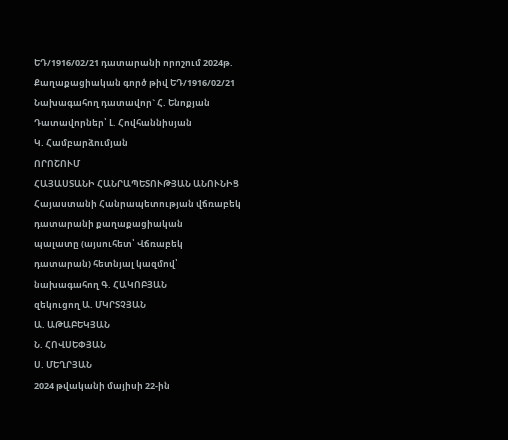ԵԴ/1916/02/21 դատարանի որոշում 2024թ.
Քաղաքացիական գործ թիվ ԵԴ/1916/02/21
Նախագահող դատավոր` Հ. Ենոքյան
Դատավորներ՝ Լ. Հովհաննիսյան
Կ. Համբարձումյան
ՈՐՈՇՈՒՄ
ՀԱՅԱՍՏԱՆԻ ՀԱՆՐԱՊԵՏՈՒԹՅԱՆ ԱՆՈՒՆԻՑ
Հայաստանի Հանրապետության վճռաբեկ դատարանի քաղաքացիական
պալատը (այսուհետ՝ Վճռաբեկ դատարան) հետնյալ կազմով՝
նախագահող Գ. ՀԱԿՈԲՅԱՆ
զեկուցող Ա. ՄԿՐՏՉՅԱՆ
Ա. ԱԹԱԲԵԿՅԱՆ
Ն. ՀՈՎՍԵՓՅԱՆ
Ս. ՄԵՂՐՅԱՆ
2024 թվականի մայիսի 22-ին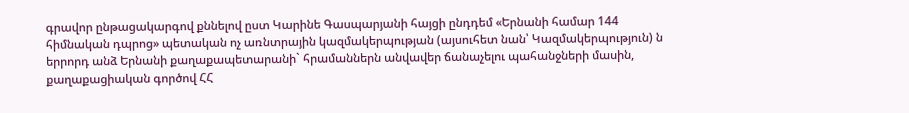գրավոր ընթացակարգով քննելով ըստ Կարինե Գասպարյանի հայցի ընդդեմ «Երնանի համար 144 հիմնական դպրոց» պետական ոչ առնտրային կազմակերպության (այսուհետ նան՝ Կազմակերպություն) ն երրորդ անձ Երնանի քաղաքապետարանի` հրամաններն անվավեր ճանաչելու պահանջների մասին, քաղաքացիական գործով ՀՀ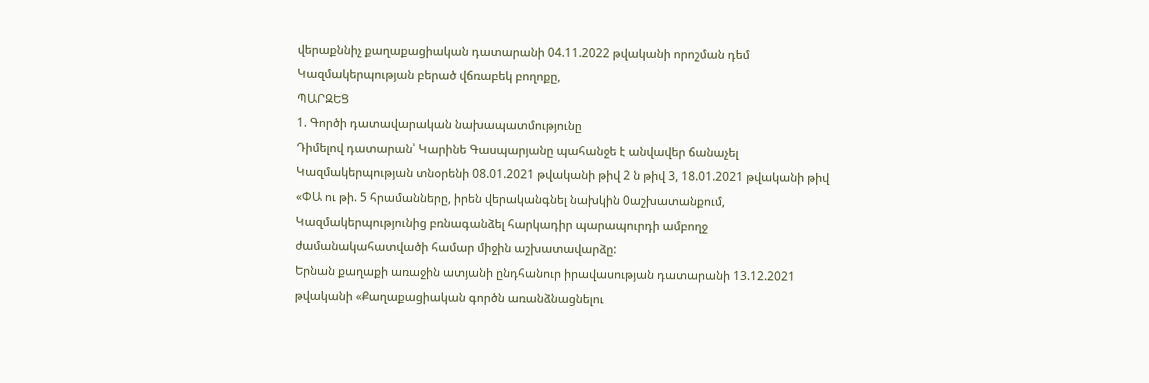վերաքննիչ քաղաքացիական դատարանի 04.11.2022 թվականի որոշման դեմ Կազմակերպության բերած վճռաբեկ բողոքը,
ՊԱՐԶԵՑ
1. Գործի դատավարական նախապատմությունը
Դիմելով դատարան՝ Կարինե Գասպարյանը պահանջե է անվավեր ճանաչել Կազմակերպության տնօրենի 08.01.2021 թվականի թիվ 2 ն թիվ 3, 18.01.2021 թվականի թիվ «ՓԱ ու թի. 5 հրամանները, իրեն վերականգնել նախկին 0աշխատանքում, Կազմակերպությունից բռնագանձել հարկադիր պարապուրդի ամբողջ ժամանակահատվածի համար միջին աշխատավարձը:
Երնան քաղաքի առաջին ատյանի ընդհանուր իրավասության դատարանի 13.12.2021 թվականի «Քաղաքացիական գործն առանձնացնելու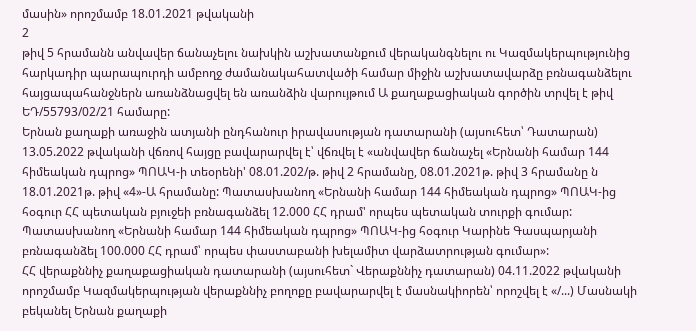մասին» որոշմամբ 18.01.2021 թվականի
2
թիվ 5 հրամանն անվավեր ճանաչելու նախկին աշխատանքում վերականգնելու ու Կազմակերպությունից հարկադիր պարապուրդի ամբողջ ժամանակահատվածի համար միջին աշխատավարձը բռնագանձելու հայցապահանջներն առանձնացվել են առանձին վարույթում Ա քաղաքացիական գործին տրվել է թիվ ԵԴ/55793/02/21 համարը:
Երնան քաղաքի առաջին ատյանի ընդհանուր իրավասության դատարանի (այսուհետ՝ Դատարան) 13.05.2022 թվականի վճռով հայցը բավարարվել է՝ վճռվել է «անվավեր ճանաչել «Երնանի համար 144 հիմեական դպրոց» ՊՈԱԿ-ի տեօրենի' 08.01.202/թ. թիվ 2 հրամանը, 08.01.2021թ. թիվ 3 հրամանը ն 18.01.2021թ. թիվ «4»-Ա հրամանը: Պատասխանող «Երնանի համար 144 հիմեական դպրոց» ՊՈԱԿ-ից հօգուր ՀՀ պետական բյուջեի բռնագանձել 12.000 ՀՀ դրամ' որպես պետական տուրքի գումար: Պատասխանող «Երնանի համար 144 հիմեական դպրոց» ՊՈԱԿ-ից հօգուր Կարինե Գասպարյանի բռնագանձել 100.000 ՀՀ դրամ՝ որպես փաստաբանի խելամիտ վարձատրության գումար»:
ՀՀ վերաքննիչ քաղաքացիական դատարանի (այսուհետ` Վերաքննիչ դատարան) 04.11.2022 թվականի որոշմամբ Կազմակերպության վերաքննիչ բողոքը բավարարվել է մասնակիորեն՝ որոշվել է «/...) Մասնակի բեկանել Երնան քաղաքի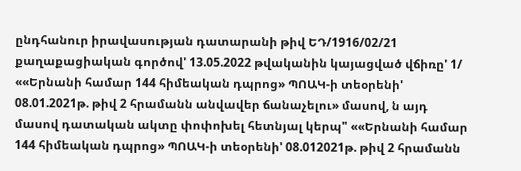ընդհանուր իրավասության դատարանի թիվ ԵԴ/1916/02/21 քաղաքացիական գործով' 13.05.2022 թվականին կայացված վճիռը' 1/ ««Երնանի համար 144 հիմեական դպրոց» ՊՈԱԿ-ի տեօրենի' 08.01.2021թ. թիվ 2 հրամանն անվավեր ճանաչելու» մասով, ն այդ մասով դատական ակտը փոփոխել հետնյալ կերպ" ««Երնանի համար 144 հիմեական դպրոց» ՊՈԱԿ-ի տեօրենի' 08.012021թ. թիվ 2 հրամանն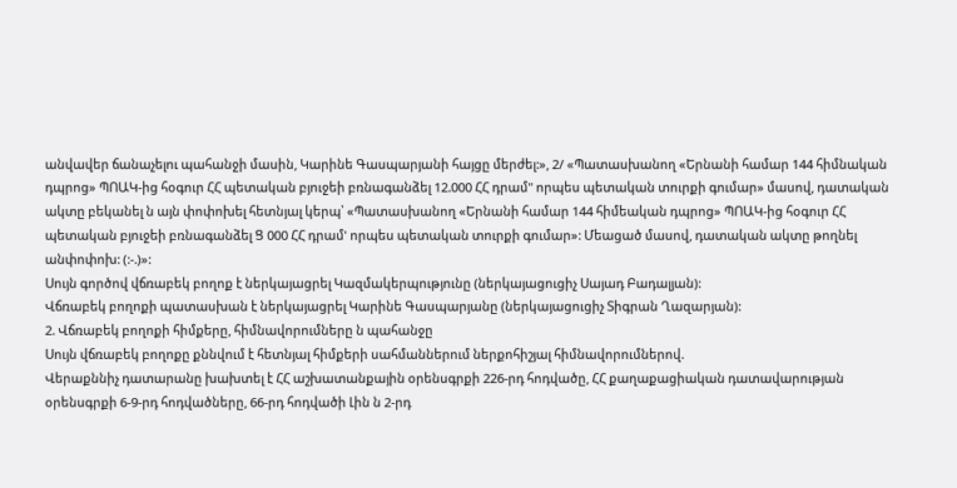անվավեր ճանաչելու պահանջի մասին, Կարինե Գասպարյանի հայցը մերժել:», 2/ «Պատասխանող «Երնանի համար 144 հիմնական դպրոց» ՊՈԱԿ-ից հօգուր ՀՀ պետական բյուջեի բռնագանձել 12.000 ՀՀ դրամ" որպես պետական տուրքի գումար» մասով, դատական ակտը բեկանել ն այն փոփոխել հետնյալ կերպ՝ «Պատասխանող «Երնանի համար 144 հիմեական դպրոց» ՊՈԱԿ-ից հօգուր ՀՀ պետական բյուջեի բռնագանձել Ց 000 ՀՀ դրամ' որպես պետական տուրքի գումար»: Մեացած մասով, դատական ակտը թողնել անփոփոխ: (:-.)»:
Սույն գործով վճռաբեկ բողոք է ներկայացրել Կազմակերպությունը (ներկայացուցիչ Սայադ Բադալյան):
Վճռաբեկ բողոքի պատասխան է ներկայացրել Կարինե Գասպարյանը (ներկայացուցիչ Տիգրան Ղազարյան):
2. Վճռաբեկ բողոքի հիմքերը, հիմնավորումները ն պահանջը
Սույն վճռաբեկ բողոքը քննվում է հետնյալ հիմքերի սահմաններում ներքոհիշյալ հիմնավորումներով.
Վերաքննիչ դատարանը խախտել է ՀՀ աշխատանքային օրենսգրքի 226-րդ հոդվածը, ՀՀ քաղաքացիական դատավարության օրենսգրքի 6-9-րդ հոդվածները, 66-րդ հոդվածի Լին ն 2-րդ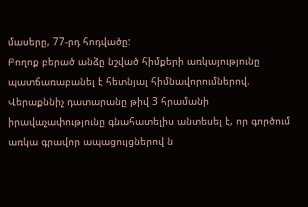մասերը, 77-րդ հոդվածը:
Բողոք բերած անձը նշված հիմքերի առկայությունը պատճառաբանել է հետնյալ հիմնավորումներով.
Վերաքննիչ դատարանը թիվ 3 հրամանի իրավաչափությունը գնահատելիս անտեսել է, որ գործում առկա գրավոր ապացույցներով ն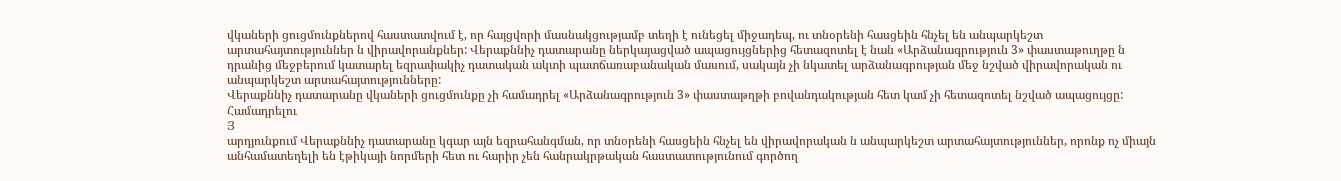վկաների ցուցմունքներով հաստատվում է, որ հայցվորի մասնակցությամբ տեղի է ունեցել միջադեպ, ու տնօրենի հասցեին հնչել են անպարկեշտ արտահայտություններ ն վիրավորանքներ: Վերաքննիչ դատարանը ներկայացված ապացույցներից հետազոտել է նան «Արձանագրություն 3» փաստաթուղթը ն դրանից մեջբերում կատարել եզրափակիչ դատական ակտի պատճառաբանական մասում, սակայն չի նկատել արձանագրության մեջ նշված վիրավորական ու անպարկեշտ արտահայտությունները:
Վերաքննիչ դատարանը վկաների ցուցմունքը չի համադրել «Արձանագրություն 3» փաստաթղթի բովանդակության հետ կամ չի հետազոտել նշված ապացույցը: Համադրելու
Յ
արդյունքում Վերաքննիչ դատարանը կգար այն եզրահանգման, որ տնօրենի հասցեին հնչել են վիրավորական ն անպարկեշտ արտահայտություններ, որոնք ոչ միայն անհամատեղելի են էթիկայի նորմերի հետ ու հարիր չեն հանրակրթական հաստատությունում գործող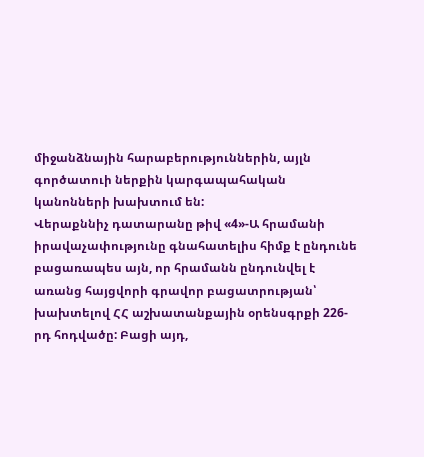միջանձնային հարաբերություններին, այլն գործատուի ներքին կարգապահական կանոնների խախտում են:
Վերաքննիչ դատարանը թիվ «4»-Ա հրամանի իրավաչափությունը գնահատելիս հիմք է ընդունե բացառապես այն, որ հրամանն ընդունվել է առանց հայցվորի գրավոր բացատրության՝ խախտելով ՀՀ աշխատանքային օրենսգրքի 226-րդ հոդվածը: Բացի այդ,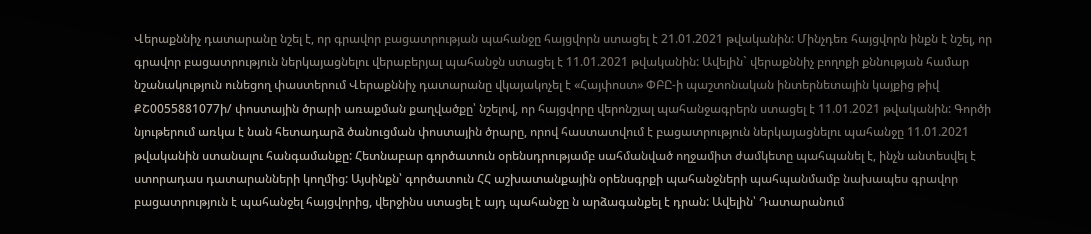Վերաքննիչ դատարանը նշել է, որ գրավոր բացատրության պահանջը հայցվորն ստացել է 21.01.2021 թվականին: Մինչդեռ հայցվորն ինքն է նշել, որ գրավոր բացատրություն ներկայացնելու վերաբերյալ պահանջն ստացել է 11.01.2021 թվականին: Ավելին` վերաքննիչ բողոքի քննության համար նշանակություն ունեցող փաստերում Վերաքննիչ դատարանը վկայակոչել է «Հայփոստ» ՓԲԸ-ի պաշտոնական ինտերնետային կայքից թիվ ՔՇ0055881077ի/ փոստային ծրարի առաքման քաղվածքը՝ նշելով, որ հայցվորը վերոնշյալ պահանջագրերն ստացել է 11.01.2021 թվականին: Գործի նյութերում առկա է նան հետադարձ ծանուցման փոստային ծրարը, որով հաստատվում է բացատրություն ներկայացնելու պահանջը 11.01.2021 թվականին ստանալու հանգամանքը: Հետնաբար գործատուն օրենսդրությամբ սահմանված ողջամիտ ժամկետը պահպանել է, ինչն անտեսվել է ստորադաս դատարանների կողմից: Այսինքն՝ գործատուն ՀՀ աշխատանքային օրենսգրքի պահանջների պահպանմամբ նախապես գրավոր բացատրություն է պահանջել հայցվորից, վերջինս ստացել է այդ պահանջը ն արձագանքել է դրան: Ավելին՝ Դատարանում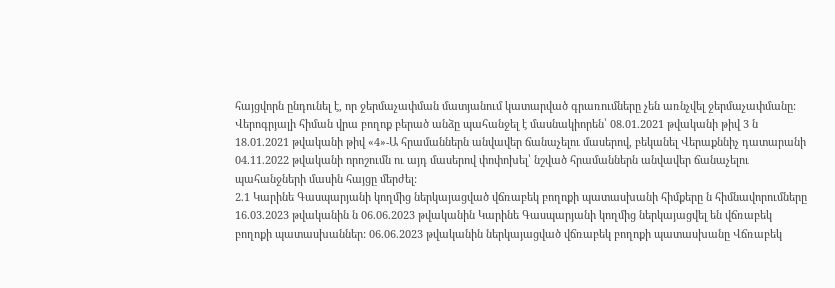հայցվորն ընդունել է, որ ջերմաչափման մատյանում կատարված գրառումները չեն առնչվել ջերմաչափմանը:
Վերոգրյալի հիման վրա բողոք բերած անձը պահանջել է մասնակիորեն՝ 08.01.2021 թվականի թիվ 3 ն 18.01.2021 թվականի թիվ «4»-Ա հրամաններն անվավեր ճանաչելու մասերով, բեկանել Վերաքննիչ դատարանի 04.11.2022 թվականի որոշումն ու այդ մասերով փոփոխել՝ նշված հրամաններն անվավեր ճանաչելու պահանջների մասին հայցը մերժել:
2.1 Կարինե Գասպարյանի կողմից ներկայացված վճռաբեկ բողոքի պատասխանի հիմքերը ն հիմնավորումները
16.03.2023 թվականին ն 06.06.2023 թվականին Կարինե Գասպարյանի կողմից ներկայացվել են վճռաբեկ բողոքի պատասխաններ: 06.06.2023 թվականին ներկայացված վճռաբեկ բողոքի պատասխանը Վճռաբեկ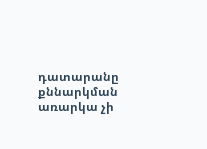դատարանը քննարկման առարկա չի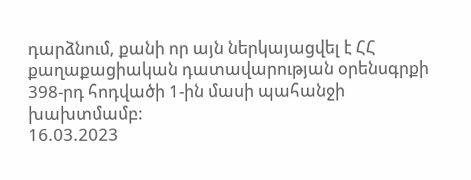դարձնում, քանի որ այն ներկայացվել է ՀՀ քաղաքացիական դատավարության օրենսգրքի 398-րդ հոդվածի 1-ին մասի պահանջի խախտմամբ:
16.03.2023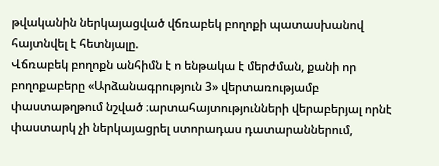թվականին ներկայացված վճռաբեկ բողոքի պատասխանով հայտնվել է հետնյալը.
Վճռաբեկ բողոքն անհիմն է ո ենթակա է մերժման, քանի որ բողոքաբերը «Արձանագրություն 3» վերտառությամբ փաստաթղթում նշված ։արտահայտությունների վերաբերյալ որնէ փաստարկ չի ներկայացրել ստորադաս դատարաններում,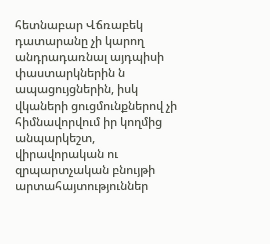հետնաբար Վճռաբեկ դատարանը չի կարող անդրադառնալ այդպիսի փաստարկներին ն ապացույցներին, իսկ վկաների ցուցմունքներով չի հիմնավորվում իր կողմից անպարկեշտ, վիրավորական ու զրպարտչական բնույթի արտահայտություններ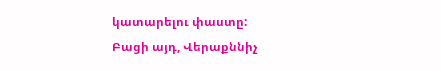կատարելու փաստը:
Բացի այդ, Վերաքննիչ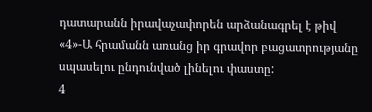դատարանն իրավաչափորեն արձանագրել է թիվ «4»-Ա հրամանն առանց իր գրավոր բացատրությանը սպասելու ընդունված լինելու փաստը:
4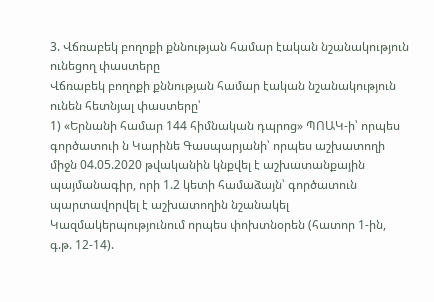3. Վճռաբեկ բողոքի քննության համար էական նշանակություն ունեցող փաստերը
Վճռաբեկ բողոքի քննության համար էական նշանակություն ունեն հետնյալ փաստերը՝
1) «Երնանի համար 144 հիմնական դպրոց» ՊՈԱԿ-ի՝ որպես գործատուի ն Կարինե Գասպարյանի՝ որպես աշխատողի միջն 04.05.2020 թվականին կնքվել է աշխատանքային պայմանագիր, որի 1.2 կետի համաձայն՝ գործատուն պարտավորվել է աշխատողին նշանակել Կազմակերպությունում որպես փոխտնօրեն (հատոր 1-ին, գ.թ. 12-14).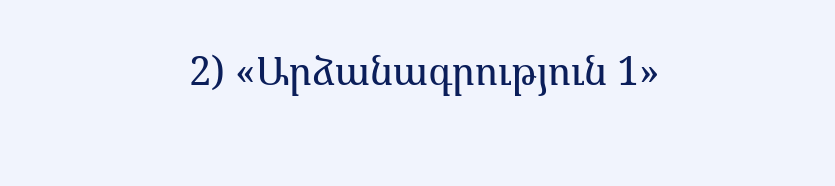2) «Արձանագրություն 1»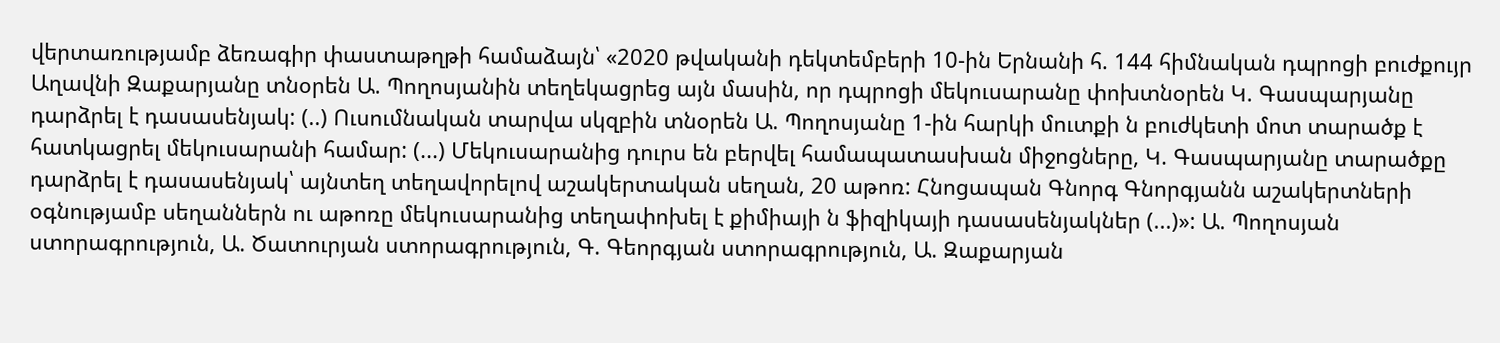վերտառությամբ ձեռագիր փաստաթղթի համաձայն՝ «2020 թվականի դեկտեմբերի 10-ին Երնանի հ. 144 հիմնական դպրոցի բուժքույր Աղավնի Զաքարյանը տնօրեն Ա. Պողոսյանին տեղեկացրեց այն մասին, որ դպրոցի մեկուսարանը փոխտնօրեն Կ. Գասպարյանը դարձրել է դասասենյակ: (..) Ուսումնական տարվա սկզբին տնօրեն Ա. Պողոսյանը 1-ին հարկի մուտքի ն բուժկետի մոտ տարածք է հատկացրել մեկուսարանի համար: (...) Մեկուսարանից դուրս են բերվել համապատասխան միջոցները, Կ. Գասպարյանը տարածքը դարձրել է դասասենյակ՝ այնտեղ տեղավորելով աշակերտական սեղան, 20 աթոռ: Հնոցապան Գնորգ Գնորգյանն աշակերտների օգնությամբ սեղաններն ու աթոռը մեկուսարանից տեղափոխել է քիմիայի ն ֆիզիկայի դասասենյակներ (...)»: Ա. Պողոսյան ստորագրություն, Ա. Ծատուրյան ստորագրություն, Գ. Գեորգյան ստորագրություն, Ա. Զաքարյան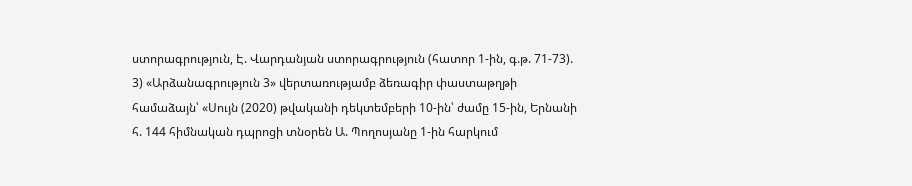ստորագրություն, Է. Վարդանյան ստորագրություն (հատոր 1-ին, գ.թ. 71-73).
3) «Արձանագրություն 3» վերտառությամբ ձեռագիր փաստաթղթի համաձայն՝ «Սույն (2020) թվականի դեկտեմբերի 10-ին՝ ժամը 15-ին, Երնանի հ. 144 հիմնական դպրոցի տնօրեն Ա. Պողոսյանը 1-ին հարկում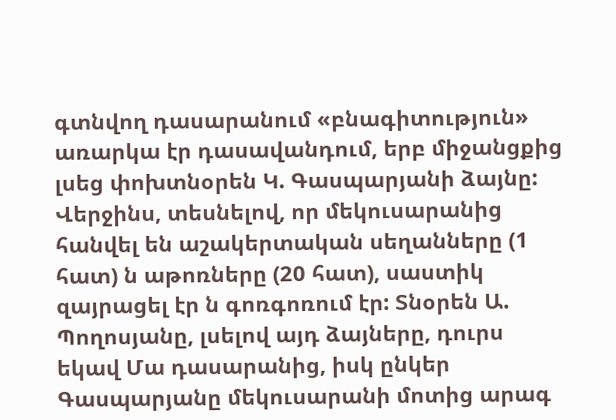գտնվող դասարանում «բնագիտություն» առարկա էր դասավանդում, երբ միջանցքից լսեց փոխտնօրեն Կ. Գասպարյանի ձայնը: Վերջինս, տեսնելով, որ մեկուսարանից հանվել են աշակերտական սեղանները (1 հատ) ն աթոռները (20 հատ), սաստիկ զայրացել էր ն գոռգոռում էր: Տնօրեն Ա. Պողոսյանը, լսելով այդ ձայները, դուրս եկավ Մա դասարանից, իսկ ընկեր Գասպարյանը մեկուսարանի մոտից արագ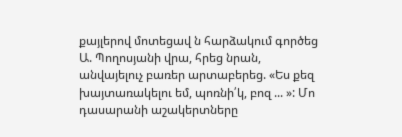քայլերով մոտեցավ ն հարձակում գործեց Ա. Պողոսյանի վրա, հրեց նրան, անվայելուչ բառեր արտաբերեց. «Ես քեզ խայտառակելու եմ, պոռնի՛կ, բոզ ... »: Մո դասարանի աշակերտները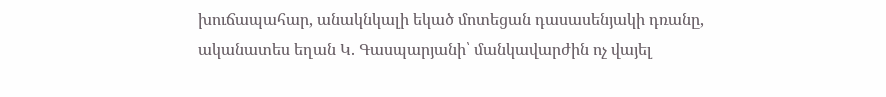խուճապահար, անակնկալի եկած մոտեցան դասասենյակի դռանը, ականատես եղան Կ. Գասպարյանի՝ մանկավարժին ոչ վայել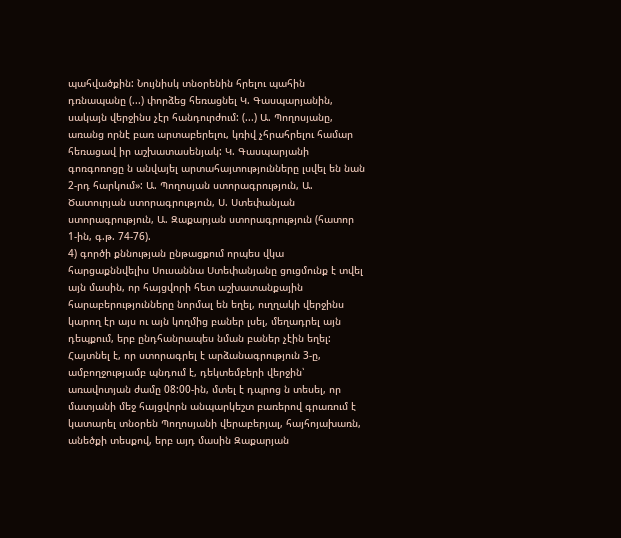պահվածքին: Նույնիսկ տնօրենին հրելու պահին դռնապանը (...) փորձեց հեռացնել Կ. Գասպարյանին, սակայն վերջինս չէր հանդուրժում: (...) Ա. Պողոսյանը, առանց որնէ բառ արտաբերելու, կռիվ չհրահրելու համար հեռացավ իր աշխատասենյակ: Կ. Գասպարյանի գոռգոռոցը ն անվայել արտահայտությունները լսվել են նան 2-րդ հարկում»: Ա. Պողոսյան ստորագրություն, Ա. Ծատուրյան ստորագրություն, Ս. Ստեփանյան ստորագրություն, Ա. Զաքարյան ստորագրություն (հատոր 1-ին, գ.թ. 74-76).
4) գործի քննության ընթացքում որպես վկա հարցաքննվելիս Սուսաննա Ստեփանյանը ցուցմունք է տվել այն մասին, որ հայցվորի հետ աշխատանքային հարաբերությունները նորմալ են եղել, ուղղակի վերջինս կարող էր այս ու այն կողմից բաներ լսել, մեղադրել այն դեպքում, երբ ընդհանրապես նման բաներ չէին եղել: Հայտնել է, որ ստորագրել է արձանագրություն 3-ը, ամբողջությամբ պնդում է, դեկտեմբերի վերջին՝ առավոտյան ժամը 08:00-ին, մտել է դպրոց ն տեսել, որ մատյանի մեջ հայցվորն անպարկեշտ բառերով գրառում է կատարել տնօրեն Պողոսյանի վերաբերյալ, հայհոյախառն, անեծքի տեսքով, երբ այդ մասին Զաքարյան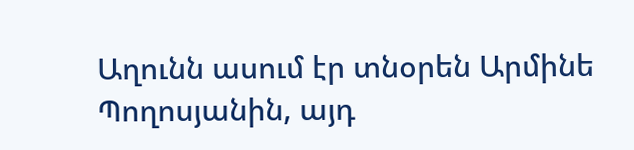Աղունն ասում էր տնօրեն Արմինե Պողոսյանին, այդ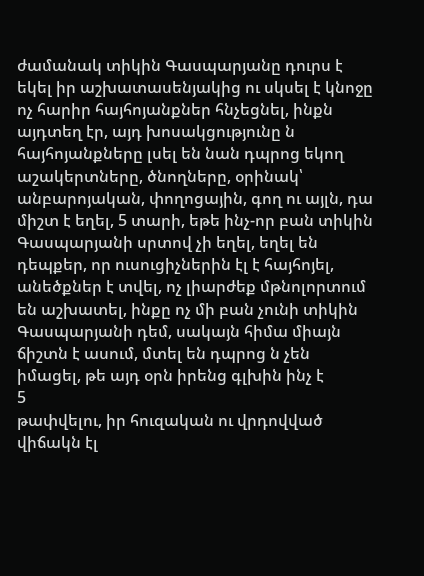ժամանակ տիկին Գասպարյանը դուրս է եկել իր աշխատասենյակից ու սկսել է կնոջը ոչ հարիր հայհոյանքներ հնչեցնել, ինքն այդտեղ էր, այդ խոսակցությունը ն հայհոյանքները լսել են նան դպրոց եկող աշակերտները, ծնողները, օրինակ՝ անբարոյական, փողոցային, գող ու այլն, դա միշտ է եղել, 5 տարի, եթե ինչ-որ բան տիկին Գասպարյանի սրտով չի եղել, եղել են դեպքեր, որ ուսուցիչներին էլ է հայհոյել, անեծքներ է տվել, ոչ լիարժեք մթնոլորտում են աշխատել, ինքը ոչ մի բան չունի տիկին Գասպարյանի դեմ, սակայն հիմա միայն ճիշտն է ասում, մտել են դպրոց ն չեն իմացել, թե այդ օրն իրենց գլխին ինչ է
5
թափվելու, իր հուզական ու վրդովված վիճակն էլ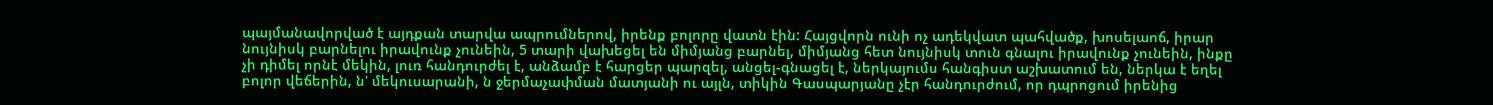պայմանավորված է այդքան տարվա ապրումներով, իրենք բոլորը վատն էին: Հայցվորն ունի ոչ ադեկվատ պահվածք, խոսելաոճ, իրար նույնիսկ բարնելու իրավունք չունեին, 5 տարի վախեցել են միմյանց բարնել, միմյանց հետ նույնիսկ տուն գնալու իրավունք չունեին, ինքը չի դիմել որնէ մեկին, լուռ հանդուրժել է, անձամբ է հարցեր պարզել, անցել-գնացել է, ներկայումս հանգիստ աշխատում են, ներկա է եղել բոլոր վեճերին, ն' մեկուսարանի, ն ջերմաչափման մատյանի ու այլն, տիկին Գասպարյանը չէր հանդուրժում, որ դպրոցում իրենից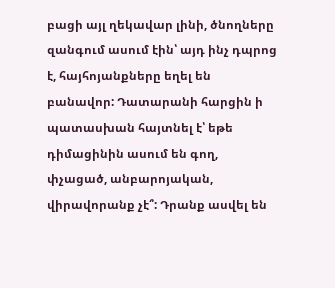բացի այլ ղեկավար լինի, ծնողները զանգում ասում էին՝ այդ ինչ դպրոց է, հայհոյանքները եղել են բանավոր: Դատարանի հարցին ի պատասխան հայտնել է՝ եթե դիմացինին ասում են գող, փչացած, անբարոյական, վիրավորանք չէ՞: Դրանք ասվել են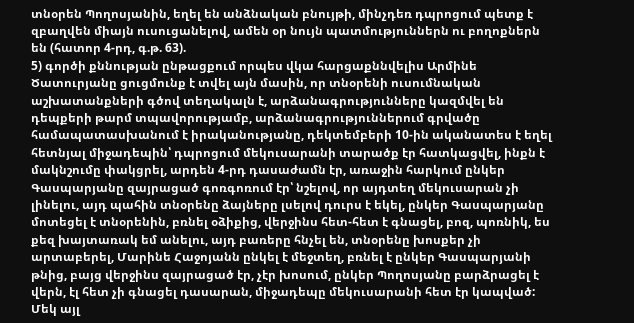տնօրեն Պողոսյանին, եղել են անձնական բնույթի, մինչդեռ դպրոցում պետք է զբաղվեն միայն ուսուցանելով, ամեն օր նույն պատմություններն ու բողոքներն են (հատոր 4-րդ, գ.թ. 63).
5) գործի քննության ընթացքում որպես վկա հարցաքննվելիս Արմինե Ծատուրյանը ցուցմունք է տվել այն մասին, որ տնօրենի ուսումնական աշխատանքների գծով տեղակալն է, արձանագրությունները կազմվել են դեպքերի թարմ տպավորությամբ, արձանագրություններում գրվածը համապատասխանում է իրականությանը, դեկտեմբերի 10-ին ականատես է եղել հետնյալ միջադեպին՝ դպրոցում մեկուսարանի տարածք էր հատկացվել, ինքն է մակնշումը փակցրել, արդեն 4-րդ դասաժամն էր, առաջին հարկում ընկեր Գասպարյանը զայրացած գոռգոռում էր՝ նշելով, որ այդտեղ մեկուսարան չի լինելու, այդ պահին տնօրենը ձայները լսելով դուրս է եկել, ընկեր Գասպարյանը մոտեցել է տնօրենին, բռնել օձիքից, վերջինս հետ-հետ է գնացել, բոզ, պոռնիկ, ես քեզ խայտառակ եմ անելու, այդ բառերը հնչել են, տնօրենը խոսքեր չի արտաբերել, Մարինե Հաջոյանն ընկել է մեջտեղ, բռնել է ընկեր Գասպարյանի թնից, բայց վերջինս զայրացած էր, չէր խոսում, ընկեր Պողոսյանը բարձրացել է վերն, էլ հետ չի գնացել դասարան, միջադեպը մեկուսարանի հետ էր կապված: Մեկ այլ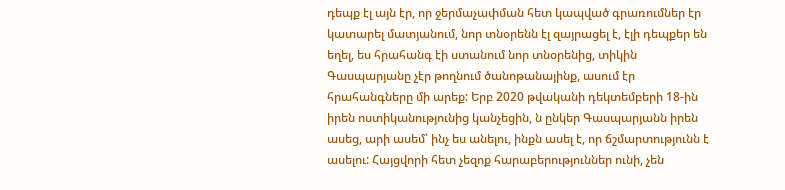դեպք էլ այն էր, որ ջերմաչափման հետ կապված գրառումներ էր կատարել մատյանում, նոր տնօրենն էլ զայրացել է, էլի դեպքեր են եղել, ես հրահանգ էի ստանում նոր տնօրենից, տիկին Գասպարյանը չէր թողնում ծանոթանայինք, ասում էր հրահանգները մի արեք: Երբ 2020 թվականի դեկտեմբերի 18-ին իրեն ոստիկանությունից կանչեցին, ն ընկեր Գասպարյանն իրեն ասեց, արի ասեմ՝ ինչ ես անելու, ինքն ասել է, որ ճշմարտությունն է ասելու: Հայցվորի հետ չեզոք հարաբերություններ ունի, չեն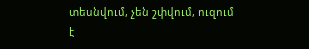տեսնվում, չեն շփվում, ուզում է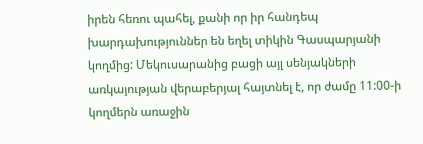իրեն հեռու պահել, քանի որ իր հանդեպ խարդախություններ են եղել տիկին Գասպարյանի կողմից: Մեկուսարանից բացի այլ սենյակների առկայության վերաբերյալ հայտնել է, որ ժամը 11:00-ի կողմերն առաջին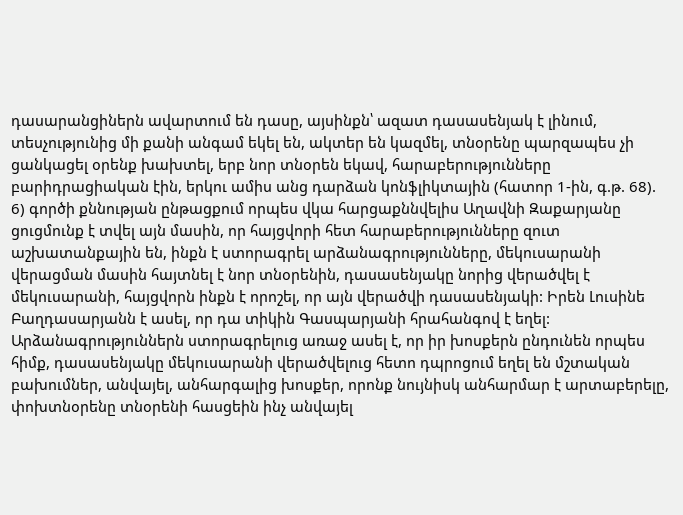դասարանցիներն ավարտում են դասը, այսինքն՝ ազատ դասասենյակ է լինում, տեսչությունից մի քանի անգամ եկել են, ակտեր են կազմել, տնօրենը պարզապես չի ցանկացել օրենք խախտել, երբ նոր տնօրեն եկավ, հարաբերությունները բարիդրացիական էին, երկու ամիս անց դարձան կոնֆլիկտային (հատոր 1-ին, գ.թ. 68).
6) գործի քննության ընթացքում որպես վկա հարցաքննվելիս Աղավնի Զաքարյանը ցուցմունք է տվել այն մասին, որ հայցվորի հետ հարաբերությունները զուտ աշխատանքային են, ինքն է ստորագրել արձանագրությունները, մեկուսարանի վերացման մասին հայտնել է նոր տնօրենին, դասասենյակը նորից վերածվել է մեկուսարանի, հայցվորն ինքն է որոշել, որ այն վերածվի դասասենյակի: Իրեն Լուսինե Բաղդասարյանն է ասել, որ դա տիկին Գասպարյանի հրահանգով է եղել: Արձանագրություններն ստորագրելուց առաջ ասել է, որ իր խոսքերն ընդունեն որպես հիմք, դասասենյակը մեկուսարանի վերածվելուց հետո դպրոցում եղել են մշտական բախումներ, անվայել, անհարգալից խոսքեր, որոնք նույնիսկ անհարմար է արտաբերելը, փոխտնօրենը տնօրենի հասցեին ինչ անվայել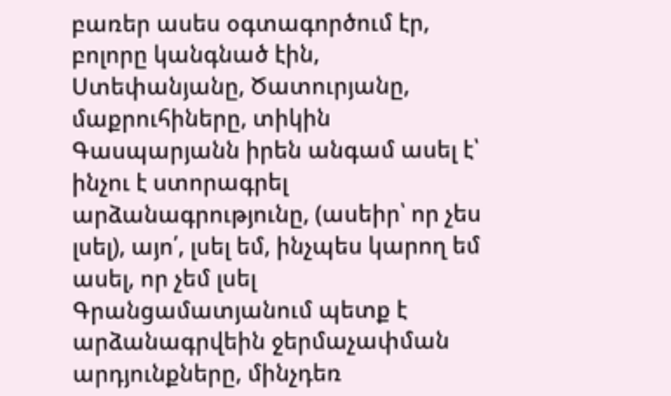բառեր ասես օգտագործում էր, բոլորը կանգնած էին, Ստեփանյանը, Ծատուրյանը, մաքրուհիները, տիկին Գասպարյանն իրեն անգամ ասել է՝ ինչու է ստորագրել արձանագրությունը, (ասեիր՝ որ չես լսել), այո՛, լսել եմ, ինչպես կարող եմ ասել, որ չեմ լսել Գրանցամատյանում պետք է արձանագրվեին ջերմաչափման արդյունքները, մինչդեռ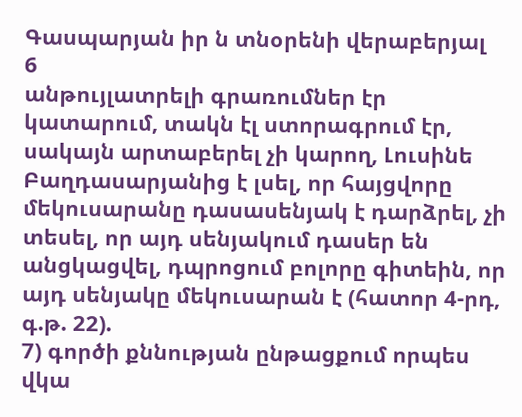Գասպարյան իր ն տնօրենի վերաբերյալ
6
անթույլատրելի գրառումներ էր կատարում, տակն էլ ստորագրում էր, սակայն արտաբերել չի կարող, Լուսինե Բաղդասարյանից է լսել, որ հայցվորը մեկուսարանը դասասենյակ է դարձրել, չի տեսել, որ այդ սենյակում դասեր են անցկացվել, դպրոցում բոլորը գիտեին, որ այդ սենյակը մեկուսարան է (հատոր 4-րդ, գ.թ. 22).
7) գործի քննության ընթացքում որպես վկա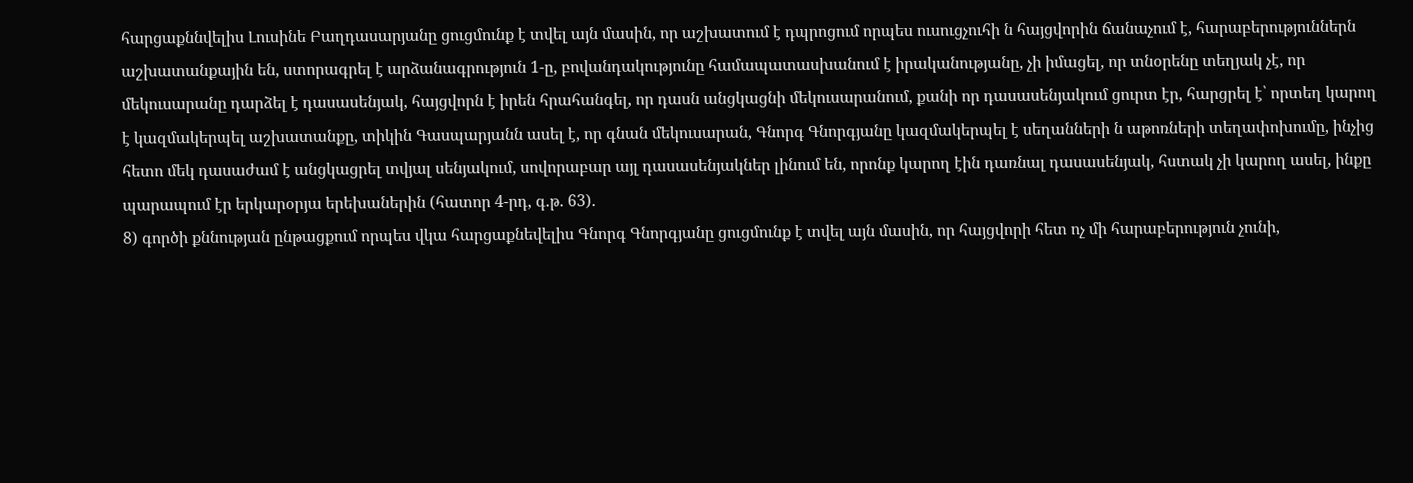հարցաքննվելիս Լուսինե Բաղդասարյանը ցուցմունք է տվել այն մասին, որ աշխատում է դպրոցում որպես ուսուցչուհի ն հայցվորին ճանաչում է, հարաբերություններն աշխատանքային են, ստորագրել է արձանագրություն 1-ը, բովանդակությունը համապատասխանում է իրականությանը, չի իմացել, որ տնօրենը տեղյակ չէ, որ մեկուսարանը դարձել է դասասենյակ, հայցվորն է իրեն հրահանգել, որ դասն անցկացնի մեկուսարանում, քանի որ դասասենյակում ցուրտ էր, հարցրել է՝ որտեղ կարող է կազմակերպել աշխատանքը, տիկին Գասպարյանն ասել է, որ գնան մեկուսարան, Գնորգ Գնորգյանը կազմակերպել է սեղանների ն աթոռների տեղափոխումը, ինչից հետո մեկ դասաժամ է անցկացրել տվյալ սենյակում, սովորաբար այլ դասասենյակներ լինում են, որոնք կարող էին դառնալ դասասենյակ, հստակ չի կարող ասել, ինքը պարապում էր երկարօրյա երեխաներին (հատոր 4-րդ, գ.թ. 63).
8) գործի քննության ընթացքում որպես վկա հարցաքնեվելիս Գնորգ Գնորգյանը ցուցմունք է տվել այն մասին, որ հայցվորի հետ ոչ մի հարաբերություն չունի,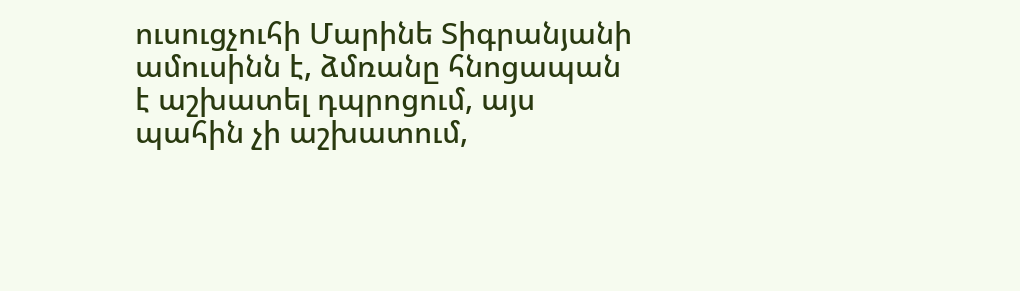ուսուցչուհի Մարինե Տիգրանյանի ամուսինն է, ձմռանը հնոցապան է աշխատել դպրոցում, այս պահին չի աշխատում,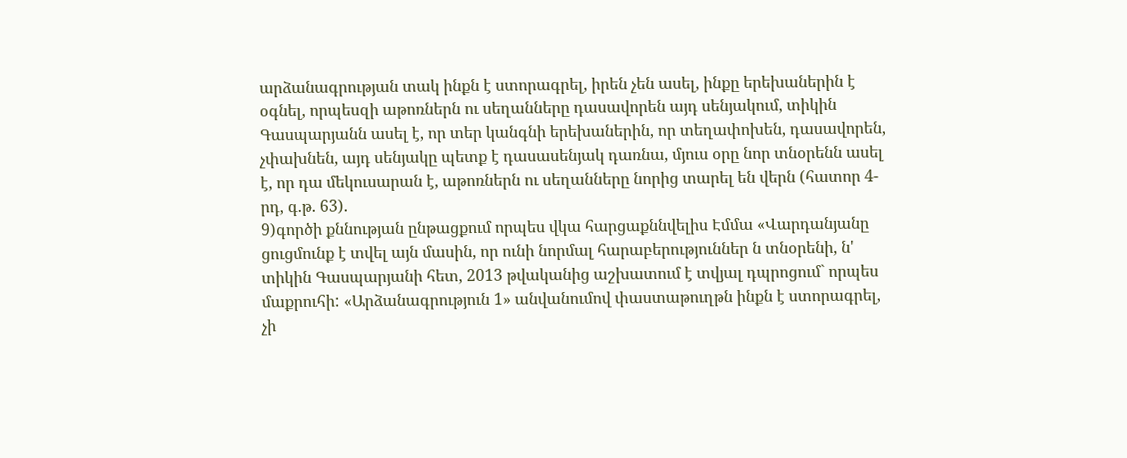արձանագրության տակ ինքն է ստորագրել, իրեն չեն ասել, ինքը երեխաներին է օգնել, որպեսզի աթոռներն ու սեղանները դասավորեն այդ սենյակում, տիկին Գասպարյանն ասել է, որ տեր կանգնի երեխաներին, որ տեղափոխեն, դասավորեն, չփախնեն, այդ սենյակը պետք է դասասենյակ դառնա, մյուս օրը նոր տնօրենն ասել է, որ դա մեկուսարան է, աթոռներն ու սեղանները նորից տարել են վերն (հատոր 4-րդ, գ.թ. 63).
9)գործի քննության ընթացքում որպես վկա հարցաքննվելիս Էմմա «Վարդանյանը ցուցմունք է տվել այն մասին, որ ունի նորմալ հարաբերություններ ն տնօրենի, ն' տիկին Գասպարյանի հետ, 2013 թվականից աշխատում է տվյալ դպրոցում` որպես մաքրուհի: «Արձանագրություն 1» անվանումով փաստաթուղթն ինքն է ստորագրել, չի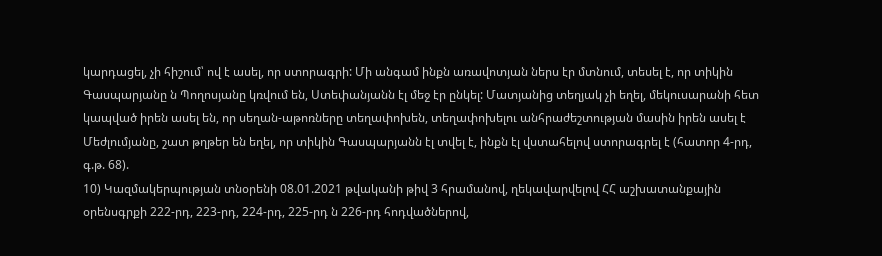կարդացել, չի հիշում՝ ով է ասել, որ ստորագրի: Մի անգամ ինքն առավոտյան ներս էր մտնում, տեսել է, որ տիկին Գասպարյանը ն Պողոսյանը կռվում են, Ստեփանյանն էլ մեջ էր ընկել: Մատյանից տեղյակ չի եղել, մեկուսարանի հետ կապված իրեն ասել են, որ սեղան-աթոռները տեղափոխեն, տեղափոխելու անհրաժեշտության մասին իրեն ասել է Մեժլումյանը, շատ թղթեր են եղել, որ տիկին Գասպարյանն էլ տվել է, ինքն էլ վստահելով ստորագրել է (հատոր 4-րդ, գ.թ. 68).
10) Կազմակերպության տնօրենի 08.01.2021 թվականի թիվ 3 հրամանով, ղեկավարվելով ՀՀ աշխատանքային օրենսգրքի 222-րդ, 223-րդ, 224-րդ, 225-րդ ն 226-րդ հոդվածներով,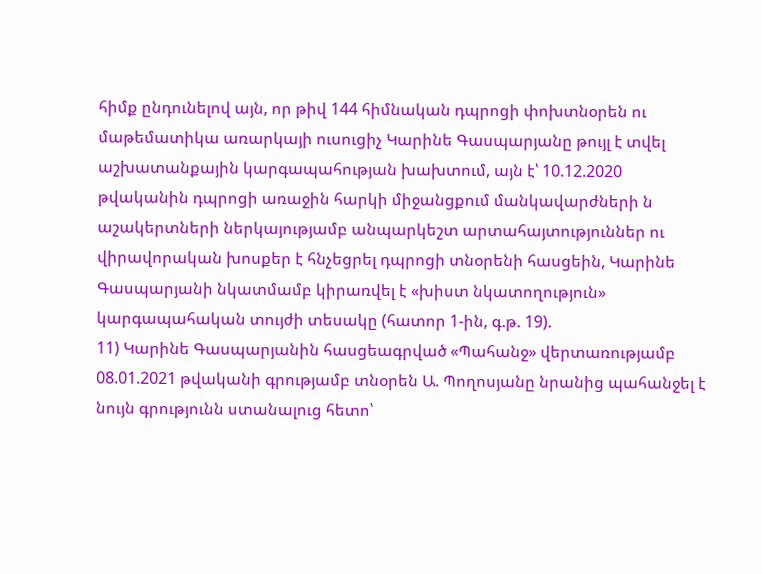հիմք ընդունելով այն, որ թիվ 144 հիմնական դպրոցի փոխտնօրեն ու մաթեմատիկա առարկայի ուսուցիչ Կարինե Գասպարյանը թույլ է տվել աշխատանքային կարգապահության խախտում, այն է՝ 10.12.2020 թվականին դպրոցի առաջին հարկի միջանցքում մանկավարժների ն աշակերտների ներկայությամբ անպարկեշտ արտահայտություններ ու վիրավորական խոսքեր է հնչեցրել դպրոցի տնօրենի հասցեին, Կարինե Գասպարյանի նկատմամբ կիրառվել է «խիստ նկատողություն» կարգապահական տույժի տեսակը (հատոր 1-ին, գ.թ. 19).
11) Կարինե Գասպարյանին հասցեագրված «Պահանջ» վերտառությամբ 08.01.2021 թվականի գրությամբ տնօրեն Ա. Պողոսյանը նրանից պահանջել է նույն գրությունն ստանալուց հետո՝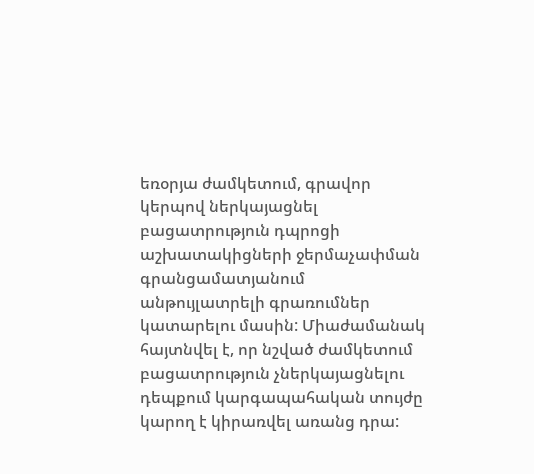եռօրյա ժամկետում, գրավոր կերպով ներկայացնել բացատրություն դպրոցի աշխատակիցների ջերմաչափման գրանցամատյանում անթույլատրելի գրառումներ կատարելու մասին: Միաժամանակ հայտնվել է, որ նշված ժամկետում բացատրություն չներկայացնելու դեպքում կարգապահական տույժը կարող է կիրառվել առանց դրա: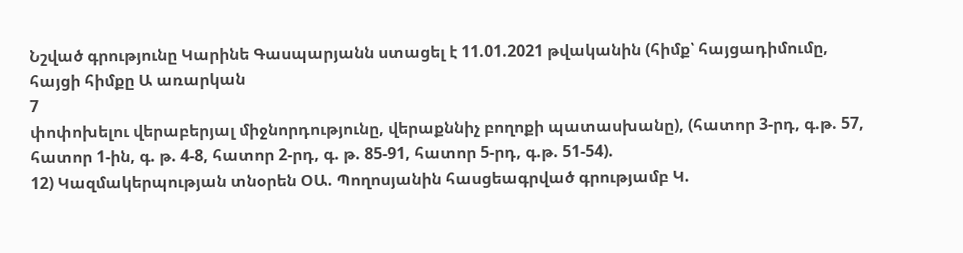Նշված գրությունը Կարինե Գասպարյանն ստացել է 11.01.2021 թվականին (հիմք՝ հայցադիմումը, հայցի հիմքը Ա առարկան
7
փոփոխելու վերաբերյալ միջնորդությունը, վերաքննիչ բողոքի պատասխանը), (հատոր 3-րդ, գ.թ. 57, հատոր 1-ին, գ. թ. 4-8, հատոր 2-րդ, գ. թ. 85-91, հատոր 5-րդ, գ.թ. 51-54).
12) Կազմակերպության տնօրեն ՕԱ. Պողոսյանին հասցեագրված գրությամբ Կ.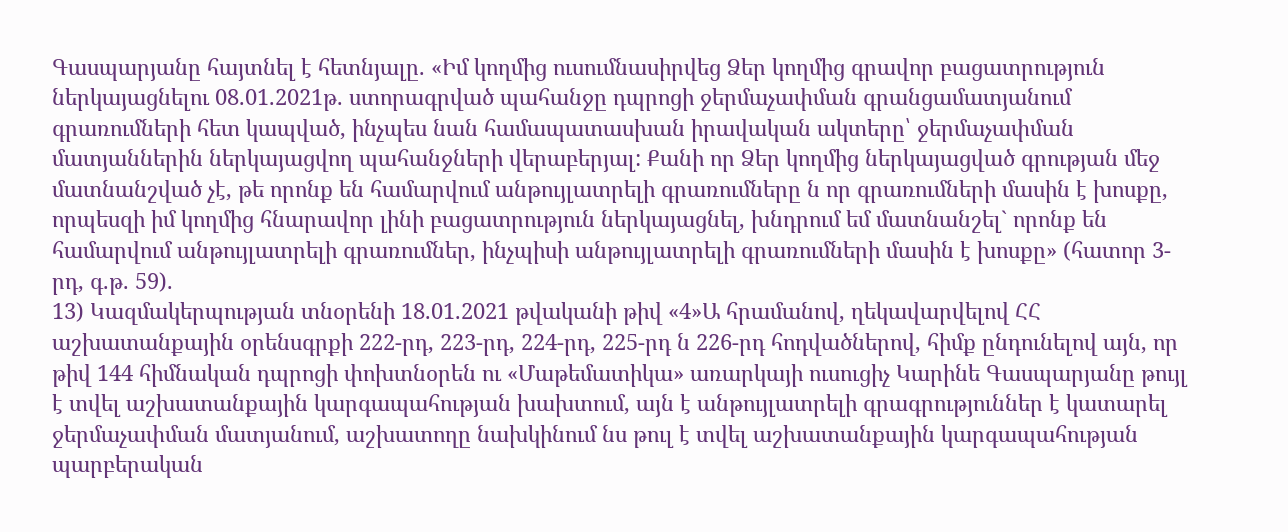Գասպարյանը հայտնել է հետնյալը. «Իմ կողմից ուսումնասիրվեց Ձեր կողմից գրավոր բացատրություն ներկայացնելու 08.01.2021թ. ստորագրված պահանջը դպրոցի ջերմաչափման գրանցամատյանում գրառումների հետ կապված, ինչպես նան համապատասխան իրավական ակտերը՝ ջերմաչափման մատյաններին ներկայացվող պահանջների վերաբերյալ: Քանի որ Ձեր կողմից ներկայացված գրության մեջ մատնանշված չէ, թե որոնք են համարվում անթույլատրելի գրառումները ն որ գրառումների մասին է խոսքը, որպեսզի իմ կողմից հնարավոր լինի բացատրություն ներկայացնել, խնդրում եմ մատնանշել` որոնք են համարվում անթույլատրելի գրառումներ, ինչպիսի անթույլատրելի գրառումների մասին է խոսքը» (հատոր 3-րդ, գ.թ. 59).
13) Կազմակերպության տնօրենի 18.01.2021 թվականի թիվ «4»Ա հրամանով, ղեկավարվելով ՀՀ աշխատանքային օրենսգրքի 222-րդ, 223-րդ, 224-րդ, 225-րդ ն 226-րդ հոդվածներով, հիմք ընդունելով այն, որ թիվ 144 հիմնական դպրոցի փոխտնօրեն ու «Մաթեմատիկա» առարկայի ուսուցիչ Կարինե Գասպարյանը թույլ է տվել աշխատանքային կարգապահության խախտում, այն է անթույլատրելի գրագրություններ է կատարել ջերմաչափման մատյանում, աշխատողը նախկինում նս թուլ է տվել աշխատանքային կարգապահության պարբերական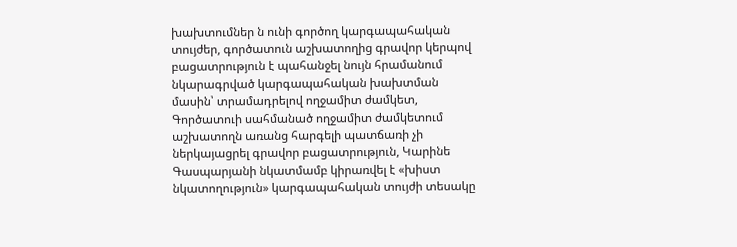խախտումներ ն ունի գործող կարգապահական տույժեր, գործատուն աշխատողից գրավոր կերպով բացատրություն է պահանջել նույն հրամանում նկարագրված կարգապահական խախտման մասին՝ տրամադրելով ողջամիտ ժամկետ, Գործատուի սահմանած ողջամիտ ժամկետում աշխատողն առանց հարգելի պատճառի չի ներկայացրել գրավոր բացատրություն, Կարինե Գասպարյանի նկատմամբ կիրառվել է «խիստ նկատողություն» կարգապահական տույժի տեսակը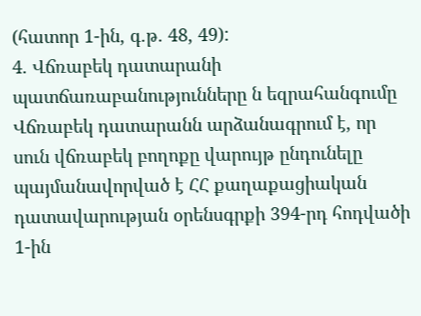(հատոր 1-ին, գ.թ. 48, 49):
4. Վճռաբեկ դատարանի պատճառաբանությունները ն եզրահանգումը
Վճռաբեկ դատարանն արձանագրում է, որ սուն վճռաբեկ բողոքը վարույթ ընդունելը պայմանավորված է ՀՀ քաղաքացիական դատավարության օրենսգրքի 394-րդ հոդվածի 1-ին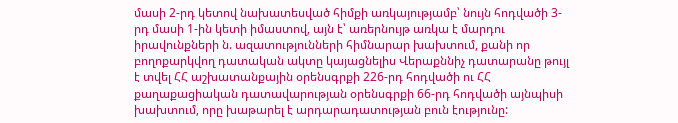մասի 2-րդ կետով նախատեսված հիմքի առկայությամբ՝ նույն հոդվածի 3-րդ մասի 1-ին կետի իմաստով, այն է՝ առերնույթ առկա է մարդու իրավունքների ն. ազատությունների հիմնարար խախտում, քանի որ բողոքարկվող դատական ակտը կայացնելիս Վերաքննիչ դատարանը թույլ է տվել ՀՀ աշխատանքային օրենսգրքի 226-րդ հոդվածի ու ՀՀ քաղաքացիական դատավարության օրենսգրքի 66-րդ հոդվածի այնպիսի խախտում, որը խաթարել է արդարադատության բուն էությունը: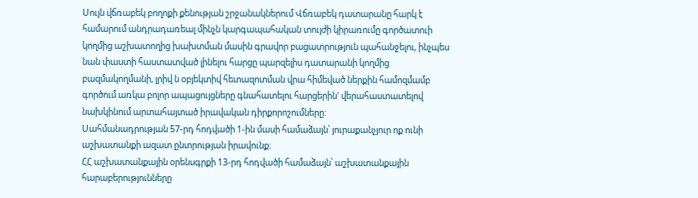Սույն վճռաբեկ բողոքի քենության շրջանակներում Վճռաբեկ դատարանը հարկ է համարում անդրադառեալ մինչն կարգապահական տույժի կիրառումը գործատուի կողմից աշխատողից խախտման մասին գրավոր բացատրություն պահանջելու, ինչպես նան փաստի հաստատված լինելու հարցը պարզելիս դատարանի կողմից բազմակողմանի, լրիվ ն օբյեկտիվ հետազոտման վրա հիմեված ներքին համոզմամբ գործում առկա բոլոր ապացույցները գնահատելու հարցերին' վերահաստատելով նախկինում արտահայտած իրավական դիրքորոշումները:
Սահմանադրության 57-րդ հոդվածի 1-ին մասի համաձայն՝ յուրաքանչյուր ոք ունի աշխատանքի ազատ ընտրության իրավունք:
ՀՀ աշխատանքային օրենսգրքի 13-րդ հոդվածի համաձայն՝ աշխատանքային հարաբերությունները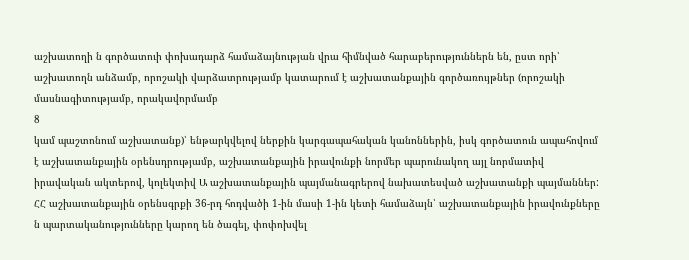աշխատողի ն գործատուի փոխադարձ համաձայնության վրա հիմնված հարաբերություններն են, ըստ որի՝ աշխատողն անձամբ, որոշակի վարձատրությամբ կատարում է աշխատանքային գործառույթներ (որոշակի մասնագիտությամբ, որակավորմամբ
8
կամ պաշտոնում աշխատանք)՝ ենթարկվելով ներքին կարգապահական կանոններին, իսկ գործատուն ապահովում է աշխատանքային օրենսդրությամբ, աշխատանքային իրավունքի նորմեր պարունակող այլ նորմատիվ իրավական ակտերով, կոլեկտիվ Ա աշխատանքային պայմանագրերով նախատեսված աշխատանքի պայմաններ:
ՀՀ աշխատանքային օրենսգրքի 36-րդ հոդվածի 1-ին մասի 1-ին կետի համաձայն՝ աշխատանքային իրավունքները ն պարտականությունները կարող են ծագել, փոփոխվել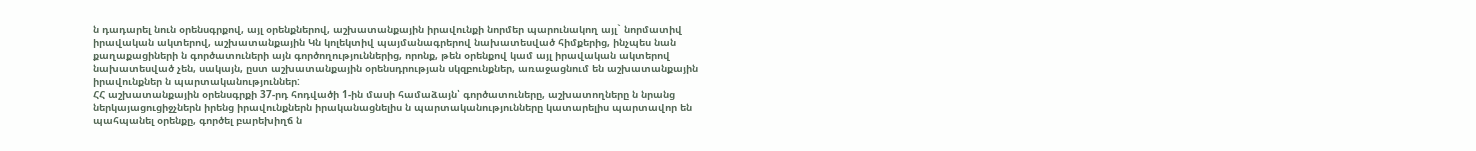ն դադարել նուն օրենսգրքով, այլ օրենքներով, աշխատանքային իրավունքի նորմեր պարունակող այլ` նորմատիվ իրավական ակտերով, աշխատանքային Կն կոլեկտիվ պայմանագրերով նախատեսված հիմքերից, ինչպես նան քաղաքացիների ն գործատուների այն գործողություններից, որոնք, թեն օրենքով կամ այլ իրավական ակտերով նախատեսված չեն, սակայն, ըստ աշխատանքային օրենսդրության սկզբունքներ, առաջացնում են աշխատանքային իրավունքներ ն պարտականություններ:
ՀՀ աշխատանքային օրենսգրքի 37-րդ հոդվածի 1-ին մասի համաձայն՝ գործատուները, աշխատողները ն նրանց ներկայացուցիջչներն իրենց իրավունքներն իրականացնելիս ն պարտականությունները կատարելիս պարտավոր են պահպանել օրենքը, գործել բարեխիղճ ն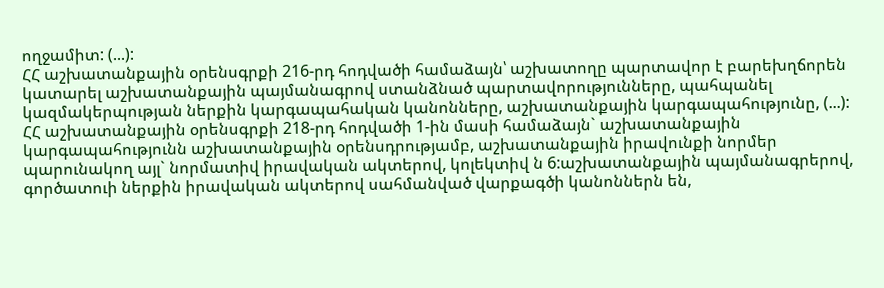ողջամիտ: (...):
ՀՀ աշխատանքային օրենսգրքի 216-րդ հոդվածի համաձայն՝ աշխատողը պարտավոր է բարեխղճորեն կատարել աշխատանքային պայմանագրով ստանձնած պարտավորությունները, պահպանել կազմակերպության ներքին կարգապահական կանոնները, աշխատանքային կարգապահությունը, (...):
ՀՀ աշխատանքային օրենսգրքի 218-րդ հոդվածի 1-ին մասի համաձայն` աշխատանքային կարգապահությունն աշխատանքային օրենսդրությամբ, աշխատանքային իրավունքի նորմեր պարունակող այլ` նորմատիվ իրավական ակտերով, կոլեկտիվ ն 6:աշխատանքային պայմանագրերով, գործատուի ներքին իրավական ակտերով սահմանված վարքագծի կանոններն են,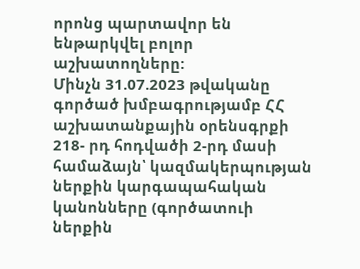որոնց պարտավոր են ենթարկվել բոլոր աշխատողները:
Մինչն 31.07.2023 թվականը գործած խմբագրությամբ ՀՀ աշխատանքային օրենսգրքի 218- րդ հոդվածի 2-րդ մասի համաձայն՝ կազմակերպության ներքին կարգապահական կանոնները (գործատուի ներքին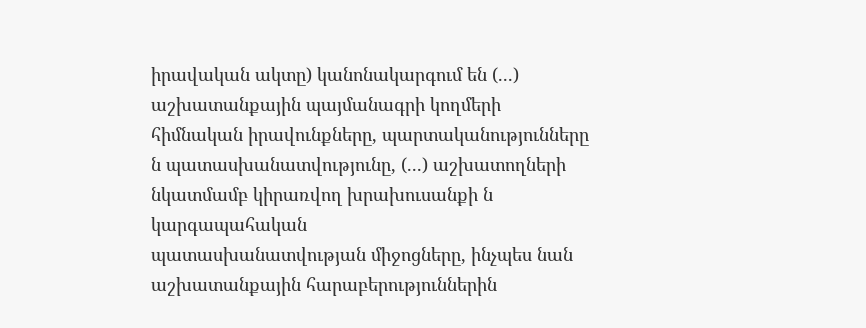իրավական ակտը) կանոնակարգում են (...) աշխատանքային պայմանագրի կողմերի հիմնական իրավունքները, պարտականությունները ն պատասխանատվությունը, (...) աշխատողների նկատմամբ կիրառվող խրախուսանքի ն կարգապահական
պատասխանատվության միջոցները, ինչպես նան աշխատանքային հարաբերություններին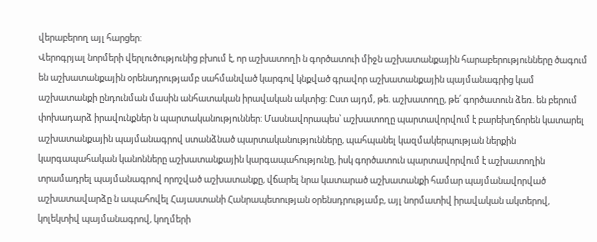վերաբերող այլ հարցեր:
Վերոգրյալ նորմերի վերլուծությունից բխում է, որ աշխատողի ն գործատուի միջն աշխատանքային հարաբերությունները ծագում են աշխատանքային օրենսդրությամբ սահմանված կարգով կնքված գրավոր աշխատանքային պայմանագրից կամ աշխատանքի ընդունման մասին անհատական իրավական ակտից: Ըստ այդմ, թե. աշխատողը, թե՛ գործատուն ձեռ. են բերում փոխադարձ իրավունքներ ն պարտականություններ: Մասնավորապես՝ աշխատողը պարտավորվում է բարեխղճորեն կատարել աշխատանքային պայմանագրով ստանձնած պարտականությունները, պահպանել կազմակերպության ներքին կարգապահական կանոնները աշխատանքային կարգապահությունը, իսկ գործատուն պարտավորվում է աշխատողին տրամադրել պայմանագրով որոշված աշխատանքը, վճարել նրա կատարած աշխատանքի համար պայմանավորված աշխատավարձը ն ապահովել Հայաստանի Հանրապետության օրենսդրությամբ, այլ նորմատիվ իրավական ակտերով, կոլեկտիվ պայմանագրով, կողմերի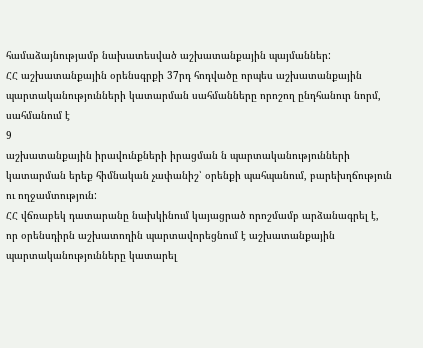համաձայնությամբ նախատեսված աշխատանքային պայմաններ:
ՀՀ աշխատանքային օրենսգրքի 37րդ հոդվածը որպես աշխատանքային պարտականությունների կատարման սահմանները որոշող ընդհանուր նորմ, սահմանում է
9
աշխատանքային իրավունքների իրացման ն պարտականությունների կատարման երեք հիմնական չափանիշ՝ օրենքի պահպանում, բարեխղճություն ու ողջամտություն:
ՀՀ վճռաբեկ դատարանը նախկինում կայացրած որոշմամբ արձանագրել է, որ օրենսդիրն աշխատողին պարտավորեցնում է աշխատանքային պարտականությունները կատարել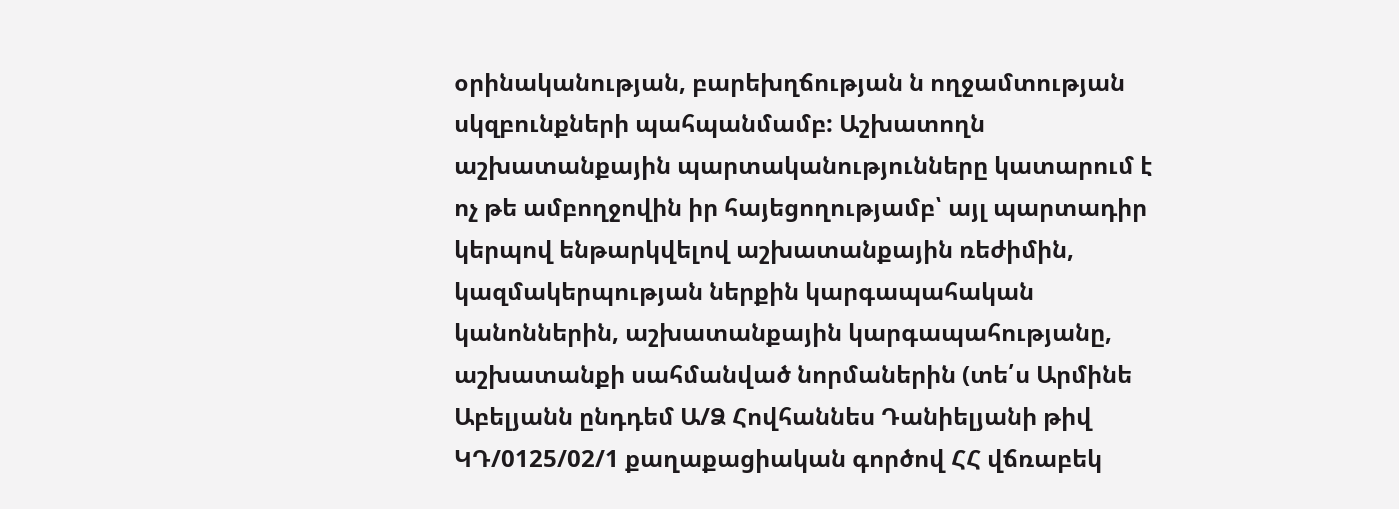օրինականության, բարեխղճության ն ողջամտության սկզբունքների պահպանմամբ: Աշխատողն աշխատանքային պարտականությունները կատարում է ոչ թե ամբողջովին իր հայեցողությամբ՝ այլ պարտադիր կերպով ենթարկվելով աշխատանքային ռեժիմին, կազմակերպության ներքին կարգապահական կանոններին, աշխատանքային կարգապահությանը, աշխատանքի սահմանված նորմաներին (տե՛ս Արմինե Աբելյանն ընդդեմ Ա/Ձ Հովհաննես Դանիելյանի թիվ ԿԴ/0125/02/1 քաղաքացիական գործով ՀՀ վճռաբեկ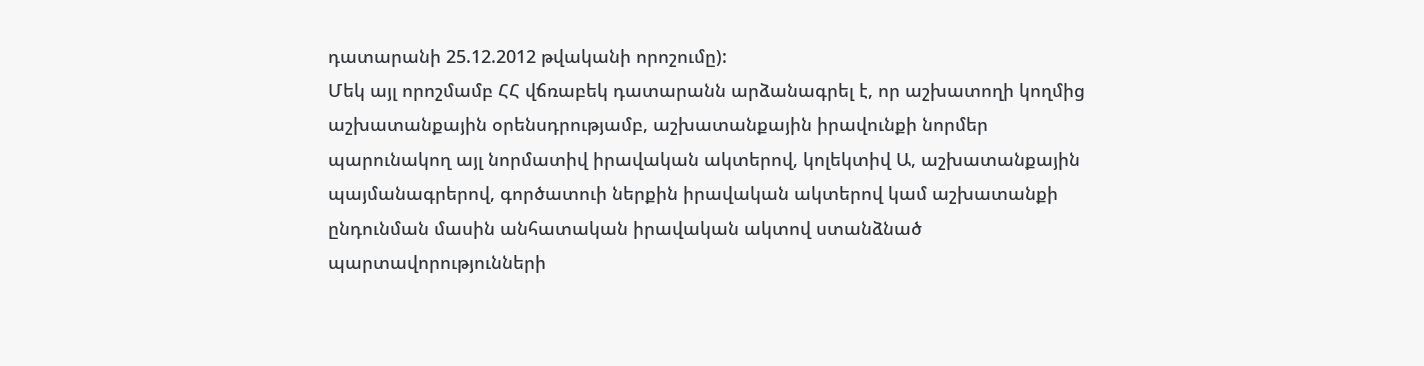դատարանի 25.12.2012 թվականի որոշումը):
Մեկ այլ որոշմամբ ՀՀ վճռաբեկ դատարանն արձանագրել է, որ աշխատողի կողմից աշխատանքային օրենսդրությամբ, աշխատանքային իրավունքի նորմեր պարունակող այլ նորմատիվ իրավական ակտերով, կոլեկտիվ Ա, աշխատանքային պայմանագրերով, գործատուի ներքին իրավական ակտերով կամ աշխատանքի ընդունման մասին անհատական իրավական ակտով ստանձնած պարտավորությունների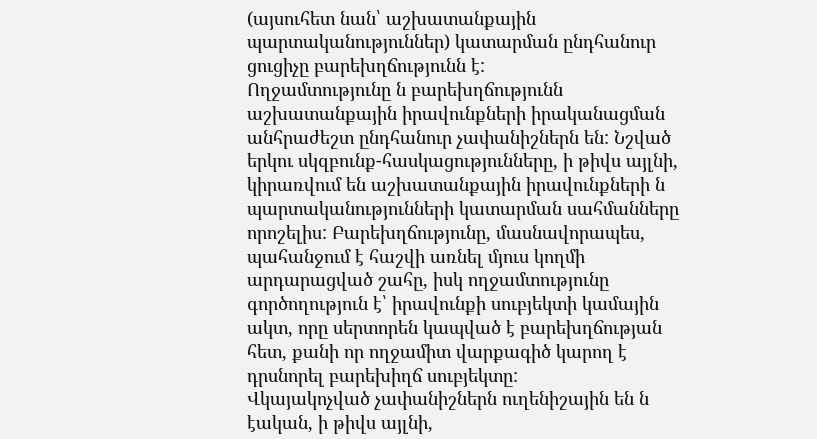(այսուհետ նան՝ աշխատանքային պարտականություններ) կատարման ընդհանուր ցուցիչը բարեխղճությունն է:
Ողջամտությունը ն բարեխղճությունն աշխատանքային իրավունքների իրականացման անհրաժեշտ ընդհանուր չափանիշներն են: Նշված երկու սկզբունք-հասկացությունները, ի թիվս այլնի, կիրառվում են աշխատանքային իրավունքների ն պարտականությունների կատարման սահմանները որոշելիս: Բարեխղճությունը, մասնավորապես, պահանջում է հաշվի առնել մյուս կողմի արդարացված շահը, իսկ ողջամտությունը գործողություն է՝ իրավունքի սուբյեկտի կամային ակտ, որը սերտորեն կապված է բարեխղճության հետ, քանի որ ողջամիտ վարքագիծ կարող է դրսնորել բարեխիղճ սուբյեկտը:
Վկայակոչված չափանիշներն ուղենիշային են ն էական, ի թիվս այլնի,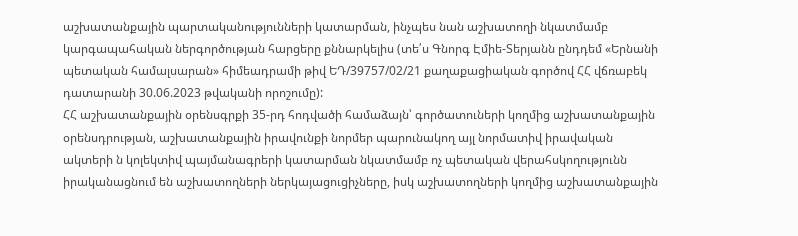աշխատանքային պարտականությունների կատարման, ինչպես նան աշխատողի նկատմամբ կարգապահական ներգործության հարցերը քննարկելիս (տե՛ս Գնորգ Էմիե-Տերյանն ընդդեմ «Երնանի պետական համալսարան» հիմեադրամի թիվ ԵԴ/39757/02/21 քաղաքացիական գործով ՀՀ վճռաբեկ դատարանի 30.06.2023 թվականի որոշումը):
ՀՀ աշխատանքային օրենսգրքի 35-րդ հոդվածի համաձայն՝ գործատուների կողմից աշխատանքային օրենսդրության, աշխատանքային իրավունքի նորմեր պարունակող այլ նորմատիվ իրավական ակտերի ն կոլեկտիվ պայմանագրերի կատարման նկատմամբ ոչ պետական վերահսկողությունն իրականացնում են աշխատողների ներկայացուցիչները, իսկ աշխատողների կողմից աշխատանքային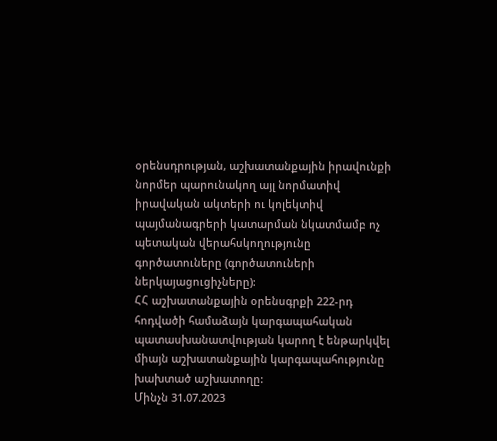օրենսդրության, աշխատանքային իրավունքի նորմեր պարունակող այլ նորմատիվ իրավական ակտերի ու կոլեկտիվ պայմանագրերի կատարման նկատմամբ ոչ պետական վերահսկողությունը գործատուները (գործատուների ներկայացուցիչները):
ՀՀ աշխատանքային օրենսգրքի 222-րդ հոդվածի համաձայն կարգապահական պատասխանատվության կարող է ենթարկվել միայն աշխատանքային կարգապահությունը խախտած աշխատողը:
Մինչն 31.07.2023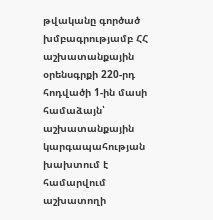թվականը գործած խմբագրությամբ ՀՀ աշխատանքային օրենսգրքի 220-րդ հոդվածի 1-ին մասի համաձայն՝ աշխատանքային կարգապահության խախտում է համարվում աշխատողի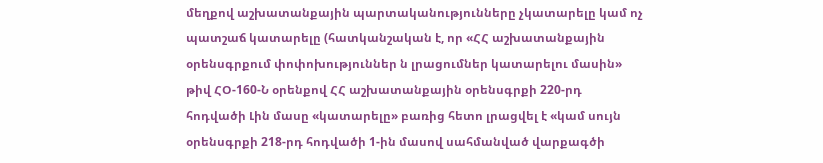մեղքով աշխատանքային պարտականությունները չկատարելը կամ ոչ պատշաճ կատարելը (հատկանշական է, որ «ՀՀ աշխատանքային օրենսգրքում փոփոխություններ ն լրացումներ կատարելու մասին» թիվ ՀՕ-160-Ն օրենքով ՀՀ աշխատանքային օրենսգրքի 220-րդ հոդվածի Լին մասը «կատարելը» բառից հետո լրացվել է «կամ սույն օրենսգրքի 218-րդ հոդվածի 1-ին մասով սահմանված վարքագծի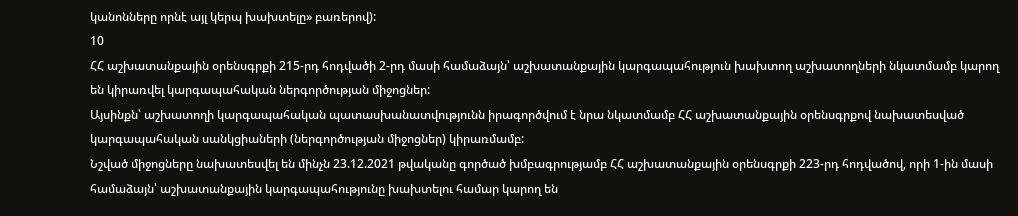կանոնները որնէ այլ կերպ խախտելը» բառերով):
10
ՀՀ աշխատանքային օրենսգրքի 215-րդ հոդվածի 2-րդ մասի համաձայն՝ աշխատանքային կարգապահություն խախտող աշխատողների նկատմամբ կարող են կիրառվել կարգապահական ներգործության միջոցներ:
Այսինքն՝ աշխատողի կարգապահական պատասխանատվությունն իրագործվում է նրա նկատմամբ ՀՀ աշխատանքային օրենսգրքով նախատեսված կարգապահական սանկցիաների (ներգործության միջոցներ) կիրառմամբ:
Նշված միջոցները նախատեսվել են մինչն 23.12.2021 թվականը գործած խմբագրությամբ ՀՀ աշխատանքային օրենսգրքի 223-րդ հոդվածով, որի 1-ին մասի համաձայն՝ աշխատանքային կարգապահությունը խախտելու համար կարող են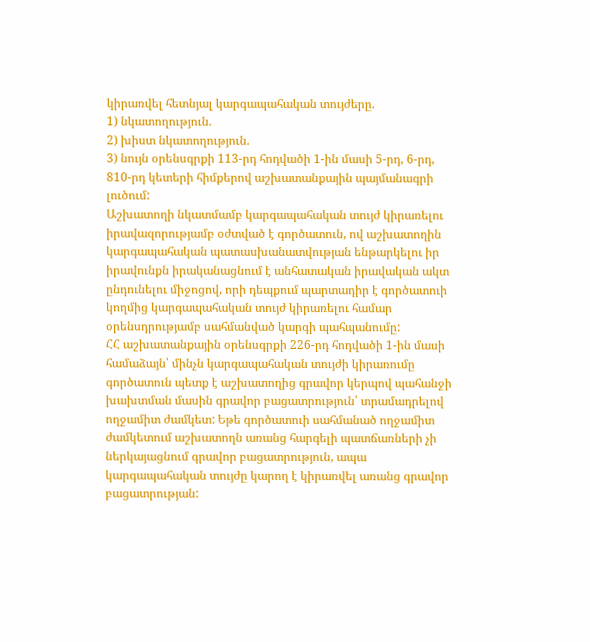կիրառվել հետնյալ կարգապահական տույժերը.
1) նկատողություն.
2) խիստ նկատողություն.
3) նույն օրենսգրքի 113-րդ հոդվածի 1-ին մասի 5-րդ, 6-րդ, 810-րդ կետերի հիմքերով աշխատանքային պայմանագրի լուծում:
Աշխատողի նկատմամբ կարգապահական տույժ կիրառելու իրավազորությամբ օժտված է գործատուն, ով աշխատողին կարգապահական պատասխանատվության ենթարկելու իր իրավունքն իրականացնում է անհատական իրավական ակտ ընդունելու միջոցով, որի դեպքում պարտադիր է գործատուի կողմից կարգապահական տույժ կիրառելու համար օրենսդրությամբ սահմանված կարգի պահպանումը:
ՀՀ աշխատանքային օրենսգրքի 226-րդ հոդվածի 1-ին մասի համաձայն՝ մինչն կարգապահական տույժի կիրառումը գործատուն պետք է աշխատողից գրավոր կերպով պահանջի խախտման մասին գրավոր բացատրություն՝ տրամադրելով ողջամիտ ժամկետ: Եթե գործատուի սահմանած ողջամիտ ժամկետում աշխատողն առանց հարգելի պատճառների չի ներկայացնում գրավոր բացատրություն, ապա կարգապահական տույժը կարող է կիրառվել առանց գրավոր բացատրության: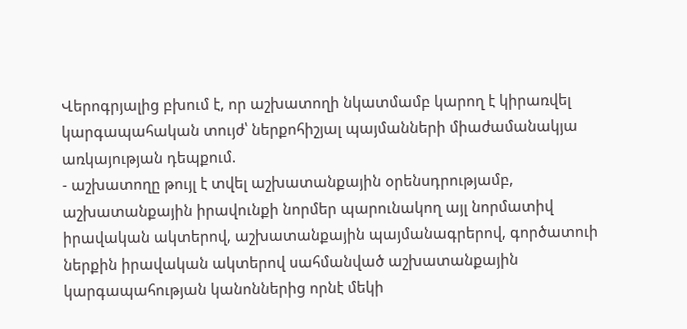Վերոգրյալից բխում է, որ աշխատողի նկատմամբ կարող է կիրառվել կարգապահական տույժ՝ ներքոհիշյալ պայմանների միաժամանակյա առկայության դեպքում.
- աշխատողը թույլ է տվել աշխատանքային օրենսդրությամբ, աշխատանքային իրավունքի նորմեր պարունակող այլ նորմատիվ իրավական ակտերով, աշխատանքային պայմանագրերով, գործատուի ներքին իրավական ակտերով սահմանված աշխատանքային կարգապահության կանոններից որնէ մեկի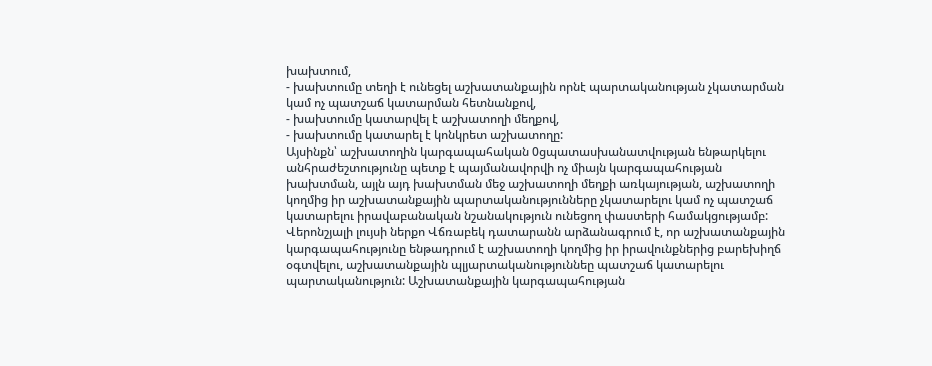խախտում,
- խախտումը տեղի է ունեցել աշխատանքային որնէ պարտականության չկատարման կամ ոչ պատշաճ կատարման հետնանքով,
- խախտումը կատարվել է աշխատողի մեղքով,
- խախտումը կատարել է կոնկրետ աշխատողը:
Այսինքն՝ աշխատողին կարգապահական 0ցպատասխանատվության ենթարկելու անհրաժեշտությունը պետք է պայմանավորվի ոչ միայն կարգապահության խախտման, այլն այդ խախտման մեջ աշխատողի մեղքի առկայության, աշխատողի կողմից իր աշխատանքային պարտականությունները չկատարելու կամ ոչ պատշաճ կատարելու իրավաբանական նշանակություն ունեցող փաստերի համակցությամբ:
Վերոնշյալի լույսի ներքո Վճռաբեկ դատարանն արձանագրում է, որ աշխատանքային կարգապահությունը ենթադրում է աշխատողի կողմից իր իրավունքներից բարեխիղճ օգտվելու, աշխատանքային պլյարտականություննեը պատշաճ կատարելու պարտականություն: Աշխատանքային կարգապահության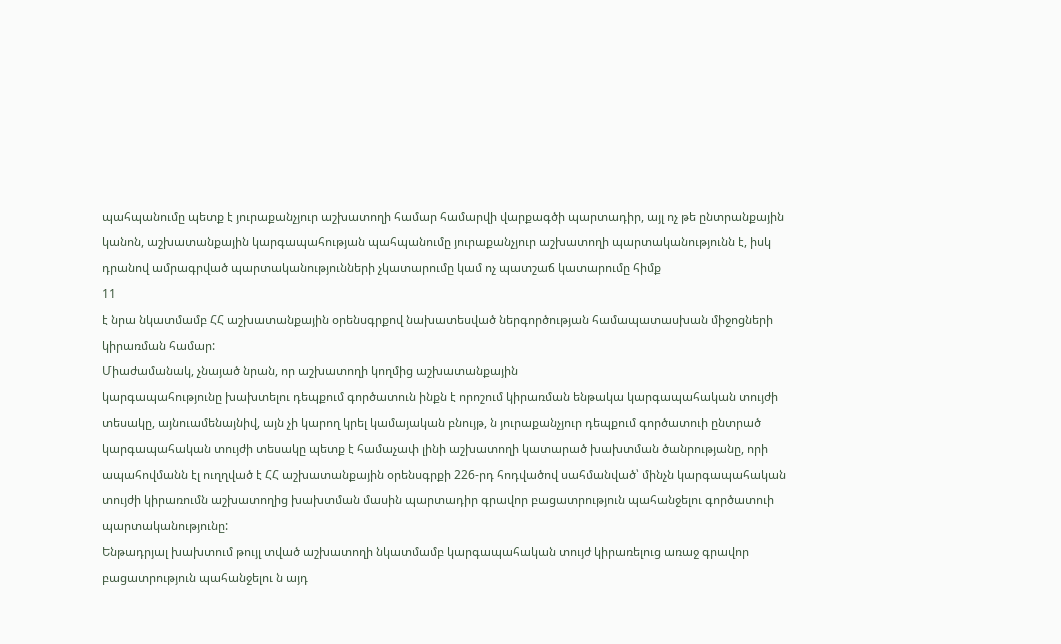պահպանումը պետք է յուրաքանչյուր աշխատողի համար համարվի վարքագծի պարտադիր, այլ ոչ թե ընտրանքային կանոն, աշխատանքային կարգապահության պահպանումը յուրաքանչյուր աշխատողի պարտականությունն է, իսկ դրանով ամրագրված պարտականությունների չկատարումը կամ ոչ պատշաճ կատարումը հիմք
11
է նրա նկատմամբ ՀՀ աշխատանքային օրենսգրքով նախատեսված ներգործության համապատասխան միջոցների կիրառման համար:
Միաժամանակ, չնայած նրան, որ աշխատողի կողմից աշխատանքային
կարգապահությունը խախտելու դեպքում գործատուն ինքն է որոշում կիրառման ենթակա կարգապահական տույժի տեսակը, այնուամենայնիվ, այն չի կարող կրել կամայական բնույթ, ն յուրաքանչյուր դեպքում գործատուի ընտրած կարգապահական տույժի տեսակը պետք է համաչափ լինի աշխատողի կատարած խախտման ծանրությանը, որի ապահովմանն էլ ուղղված է ՀՀ աշխատանքային օրենսգրքի 226-րդ հոդվածով սահմանված՝ մինչն կարգապահական տույժի կիրառումն աշխատողից խախտման մասին պարտադիր գրավոր բացատրություն պահանջելու գործատուի պարտականությունը:
Ենթադրյալ խախտում թույլ տված աշխատողի նկատմամբ կարգապահական տույժ կիրառելուց առաջ գրավոր բացատրություն պահանջելու ն այդ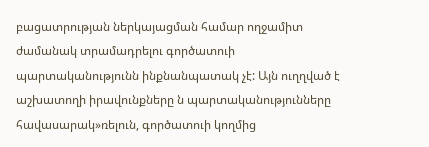բացատրության ներկայացման համար ողջամիտ ժամանակ տրամադրելու գործատուի պարտականությունն ինքնանպատակ չէ: Այն ուղղված է աշխատողի իրավունքները ն պարտականությունները հավասարակ»ռելուն, գործատուի կողմից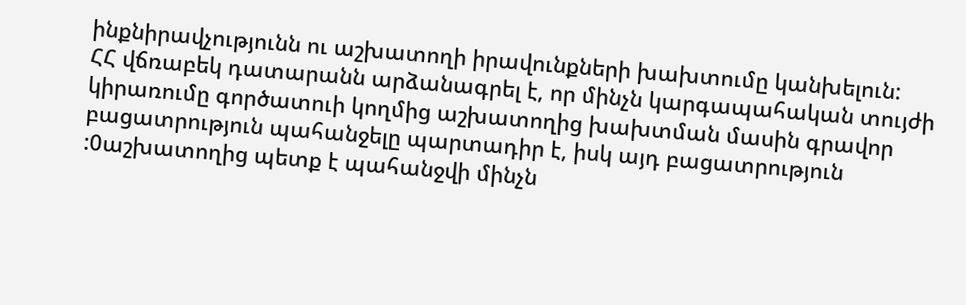ինքնիրավչությունն ու աշխատողի իրավունքների խախտումը կանխելուն:
ՀՀ վճռաբեկ դատարանն արձանագրել է, որ մինչն կարգապահական տույժի կիրառումը գործատուի կողմից աշխատողից խախտման մասին գրավոր բացատրություն պահանջելը պարտադիր է, իսկ այդ բացատրություն :0աշխատողից պետք է պահանջվի մինչն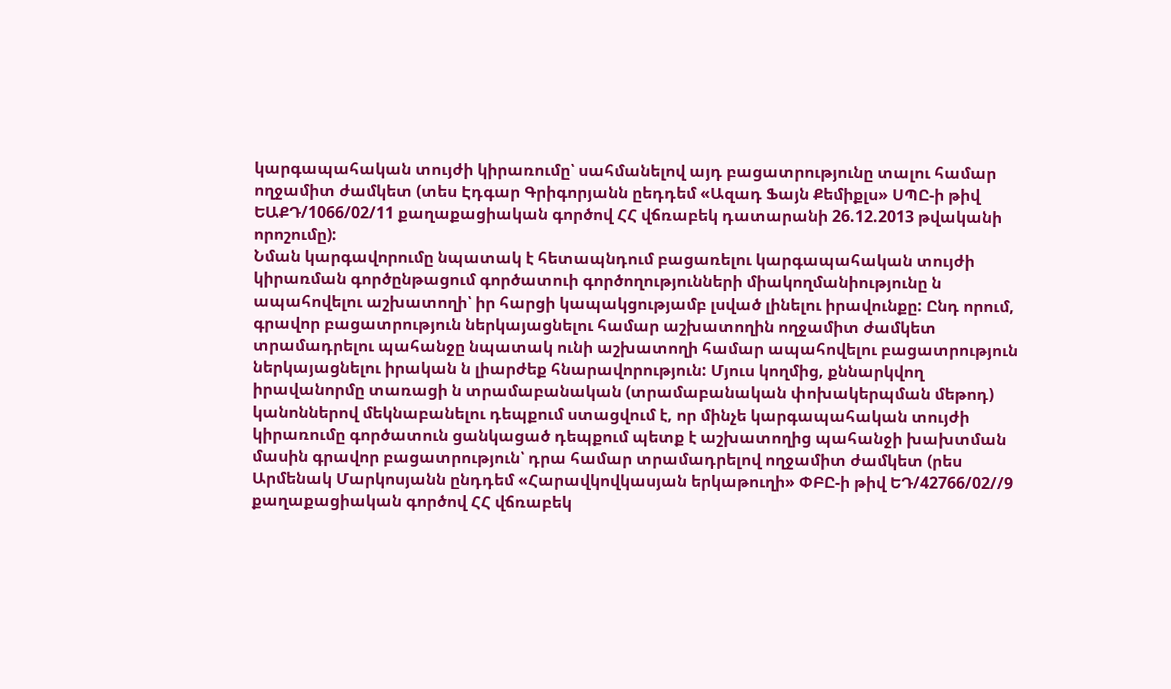կարգապահական տույժի կիրառումը՝ սահմանելով այդ բացատրությունը տալու համար ողջամիտ ժամկետ (տես Էդգար Գրիգորյանն ըեդդեմ «Ազադ Ֆայն Քեմիքլս» ՍՊԸ-ի թիվ ԵԱՔԴ/1066/02/11 քաղաքացիական գործով ՀՀ վճռաբեկ դատարանի 26.12.2013 թվականի որոշումը):
Նման կարգավորումը նպատակ է հետապնդում բացառելու կարգապահական տույժի կիրառման գործընթացում գործատուի գործողությունների միակողմանիությունը ն ապահովելու աշխատողի՝ իր հարցի կապակցությամբ լսված լինելու իրավունքը: Ընդ որում, գրավոր բացատրություն ներկայացնելու համար աշխատողին ողջամիտ ժամկետ տրամադրելու պահանջը նպատակ ունի աշխատողի համար ապահովելու բացատրություն ներկայացնելու իրական ն լիարժեք հնարավորություն: Մյուս կողմից, քննարկվող իրավանորմը տառացի ն տրամաբանական (տրամաբանական փոխակերպման մեթոդ) կանոններով մեկնաբանելու դեպքում ստացվում է, որ մինչե կարգապահական տույժի կիրառումը գործատուն ցանկացած դեպքում պետք է աշխատողից պահանջի խախտման մասին գրավոր բացատրություն՝ դրա համար տրամադրելով ողջամիտ ժամկետ (րես Արմենակ Մարկոսյանն ընդդեմ «Հարավկովկասյան երկաթուղի» ՓԲԸ-ի թիվ ԵԴ/42766/02//9 քաղաքացիական գործով ՀՀ վճռաբեկ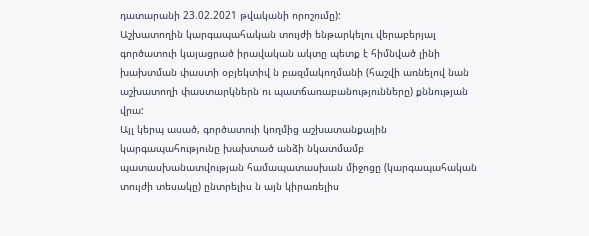դատարանի 23.02.2021 թվականի որոշումը):
Աշխատողին կարգապահական տույժի ենթարկելու վերաբերյալ գործատուի կայացրած իրավական ակտը պետք է հիմնված լինի խախտման փաստի օբյեկտիվ ն բազմակողմանի (հաշվի առնելով նան աշխատողի փաստարկներն ու պատճառաբանությունները) քննության վրա:
Այլ կերպ ասած, գործատուի կողմից աշխատանքային կարգապահությունը խախտած անձի նկատմամբ պատասխանատվության համապատասխան միջոցը (կարգապահական տույժի տեսակը) ընտրելիս ն այն կիրառելիս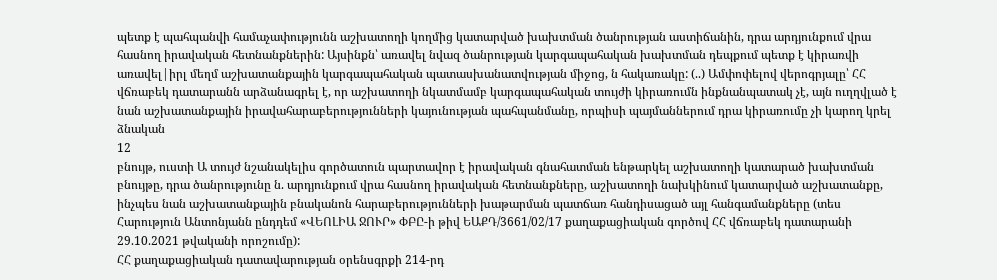պետք է պահպանվի համաչափությունն աշխատողի կողմից կատարված խախտման ծանրության աստիճանին, դրա արդյունքում վրա հասնող իրավական հետնանքներին: Այսինքն՝ առավել նվազ ծանրության կարգապահական խախտման դեպքում պետք է կիրառվի առավել|իրլ մեղմ աշխատանքային կարգապահական պատասխանատվության միջոց, ն հակառակը: (..) Ամփոփելով վերոգրյալը՝ ՀՀ վճռաբեկ դատարանն արձանագրել է, որ աշխատողի նկատմամբ կարգապահական տույժի կիրառումն ինքնանպատակ չէ, այն ուղղվլած է նան աշխատանքային իրավահարաբերությունների կայունության պահպանմանը, որպիսի պայմաններում դրա կիրառումը չի կարող կրել ձնական
12
բնույթ, ուստի Ա տույժ նշանակելիս գործատուն պարտավոր է իրավական գնահատման ենթարկել աշխատողի կատարած խախտման բնույթը, դրա ծանրությունը ն. արդյունքում վրա հասնող իրավական հետնանքները, աշխատողի նախկինում կատարված աշխատանքը, ինչպես նան աշխատանքային բնականոն հարաբերությունների խաթարման պատճառ հանդիսացած այլ հանգամանքները (տես Հարություն Անտոնյանն ընդդեմ «ՎԵՈԼԻԱ ՋՈՒՐ» ՓԲԸ-ի թիվ ԵԱՔԴ/3661/02/17 քաղաքացիական գործով ՀՀ վճռաբեկ դատարանի 29.10.2021 թվականի որոշումը):
ՀՀ քաղաքացիական դատավարության օրենսգրքի 214-րդ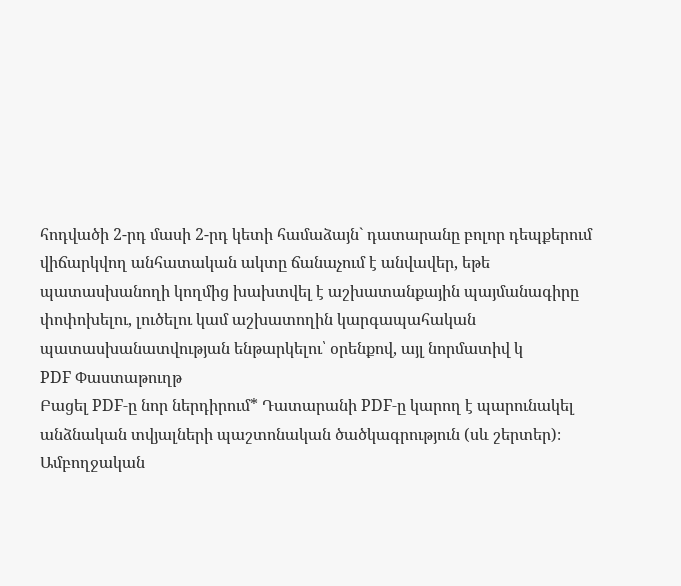հոդվածի 2-րդ մասի 2-րդ կետի համաձայն` դատարանը բոլոր դեպքերում վիճարկվող անհատական ակտը ճանաչում է անվավեր, եթե պատասխանողի կողմից խախտվել է աշխատանքային պայմանագիրը փոփոխելու, լուծելու կամ աշխատողին կարգապահական պատասխանատվության ենթարկելու՝ օրենքով, այլ նորմատիվ կ
PDF Փաստաթուղթ
Բացել PDF-ը նոր ներդիրում* Դատարանի PDF-ը կարող է պարունակել անձնական տվյալների պաշտոնական ծածկագրություն (սև շերտեր)։ Ամբողջական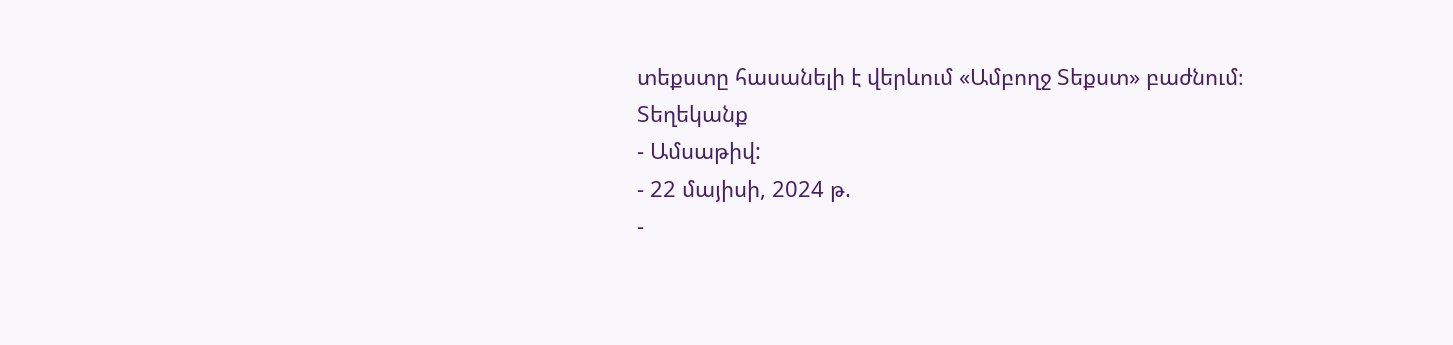տեքստը հասանելի է վերևում «Ամբողջ Տեքստ» բաժնում։
Տեղեկանք
- Ամսաթիվ:
- 22 մայիսի, 2024 թ.
-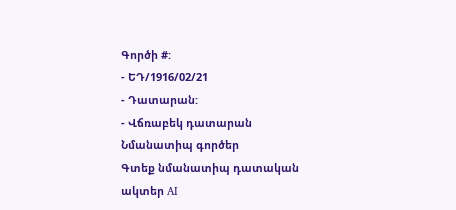Գործի #:
- ԵԴ/1916/02/21
- Դատարան:
- Վճռաբեկ դատարան
Նմանատիպ գործեր
Գտեք նմանատիպ դատական ակտեր AI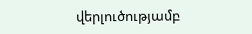վերլուծությամբ